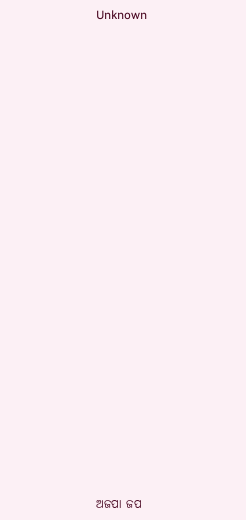Unknown























ଅଜପା ଜପ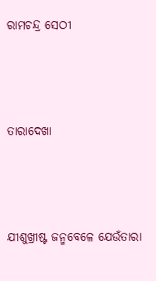ରାମଚନ୍ଦ୍ର ସେଠୀ



ତାରାଦେଖା



ଯୀଶୁଖ୍ରୀଷ୍ଟ ଜନ୍ମବେଳେ ଯେଉଁତାରା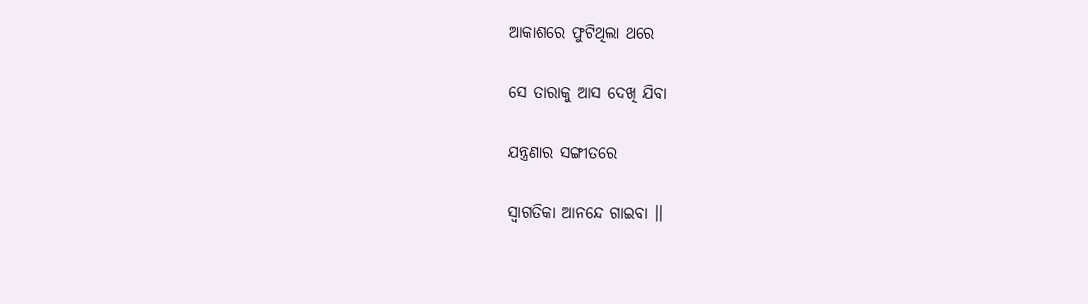ଆକାଶରେ ଫୁଟିଥିଲା ଥରେ

ସେ ତାରାକୁ ଆସ ଦେଖି ଯିବା

ଯନ୍ତ୍ରଣାର ସଙ୍ଗୀତରେ

ସ୍ୱାଗତିକା ଆନନ୍ଦେ ଗାଇବା ।।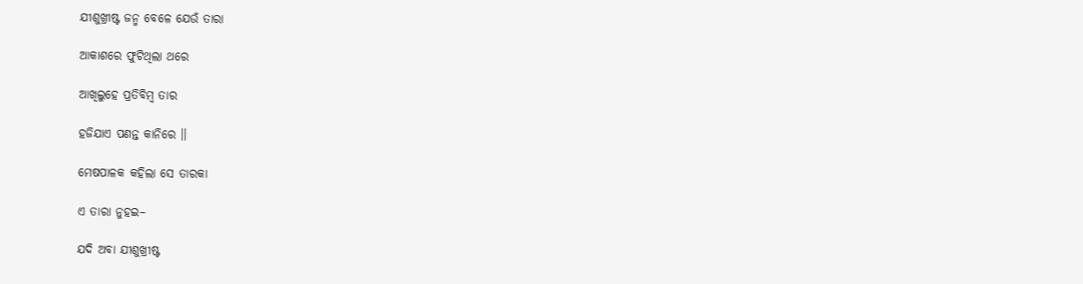ଯୀଶୁଖ୍ରୀଷ୍ଟ ଜନ୍ମ ବେଳେ ଯେଉଁ ତାରା

ଆକାଶରେ ଫୁଟିଥିଲା ଥରେ

ଆଖିଲୁହେ ପ୍ରତିବିମ୍ବ ତାର

ହଜିଯାଏ ପଣନ୍ତ କାନିରେ ।।

ମେଷପାଳକ କହିଲା ସେ ତାରକା

ଏ ତାରା ନୁହଇ–

ଯଦି ଅବା ଯୀଶୁଖ୍ରୀଷ୍ଟ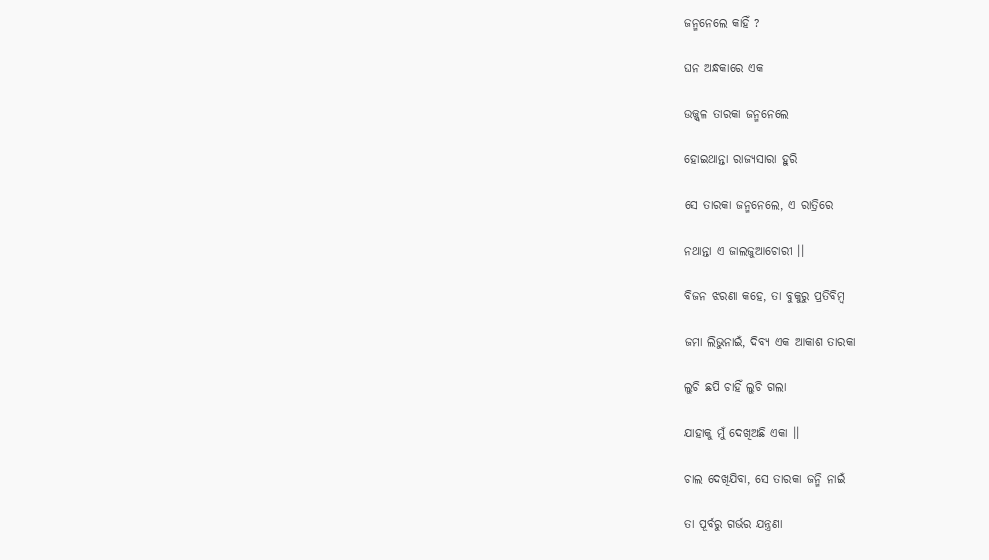ଜନ୍ମନେଲେ କାହିଁ ?

ଘନ ଅନ୍ଧକାରେ ଏକ

ଉଜ୍ଜ୍ୱଳ ତାରକା ଜନ୍ମନେଲେ

ହୋଇଥାନ୍ତା ରାଜ୍ୟସାରା ହୁରି

ସେ ତାରକା ଜନ୍ମନେଲେ, ଏ ରାତ୍ରିରେ

ନଥାନ୍ତା ଏ ଜାଲଜୁଆଚୋରୀ ।।

ବିଜନ ଝରଣା କହେ, ତା ବୁକୁରୁ ପ୍ରତିବିମ୍ବ

ଜମା ଲିଭୁନାଇଁ, ଦିବ୍ୟ ଏକ ଆକାଶ ତାରକା

ଲୁଚି ଛପି ଚାହିଁ ଲୁଚି ଗଲା

ଯାହାକୁ ମୁଁ ଦେଖିଅଛି ଏକା ।।

ଚାଲ ଦେଖିଯିବା, ସେ ତାରକା ଜନ୍ମି ନାଇଁ

ତା ପୂର୍ବରୁ ଗର୍ଭର ଯନ୍ତ୍ରଣା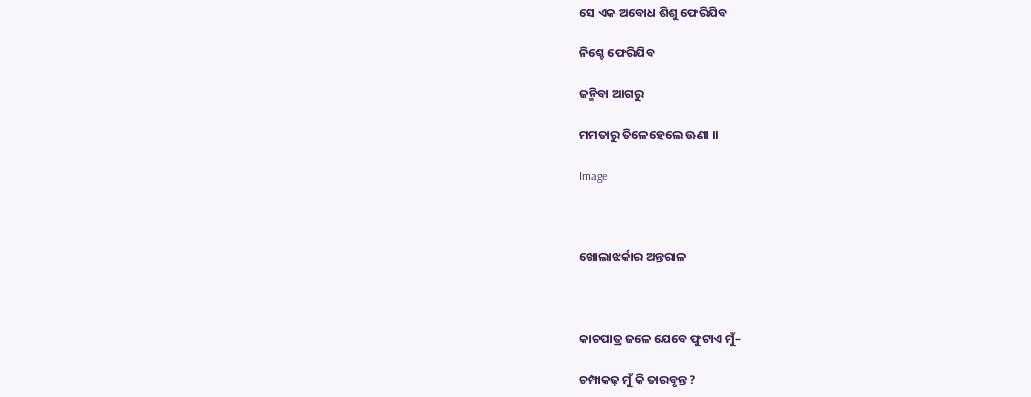ସେ ଏକ ଅବୋଧ ଶିଶୁ ଫେରିଯିବ

ନିଶ୍ଚେ ଫେରିଯିବ

ଜନ୍ମିବା ଆଗରୁ

ମମତାରୁ ତିଳେହେଲେ ଊଣା ।।

Image



ଖୋଲାଝର୍କାର ଅନ୍ତରାଳ



କାଚପାତ୍ର ଜଳେ ଯେବେ ଫୁଟାଏ ମୁଁ–

ଚମ୍ପାକଢ଼ ମୁଁ କି ତାରବୃନ୍ତ ?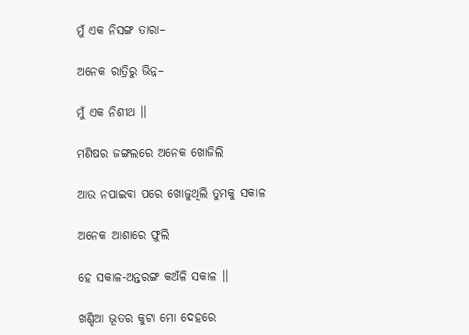ମୁଁ ଏକ ନିସଙ୍ଗ ତାରା–

ଅନେକ ରାତ୍ରିରୁ ଭିନ୍ନ–

ମୁଁ ଏକ ନିଶୀଥ ।।

ମଣିଷର ଜଙ୍ଗଲରେ ଅନେକ ଖୋଜିଲି

ଆଉ ନପାଇବା ପରେ ଖୋଜୁଥିଲି ତୁମକୁ ସକାଳ

ଅନେକ ଆଶାରେ ଫୁଲି

ହେ ସକାଳ-ଅନ୍ତରଙ୍ଗ କଅଁଳି ସକାଳ ।।

ଖଣ୍ଡିଆ ଭୂତର କୁଟା ମୋ ଦେହରେ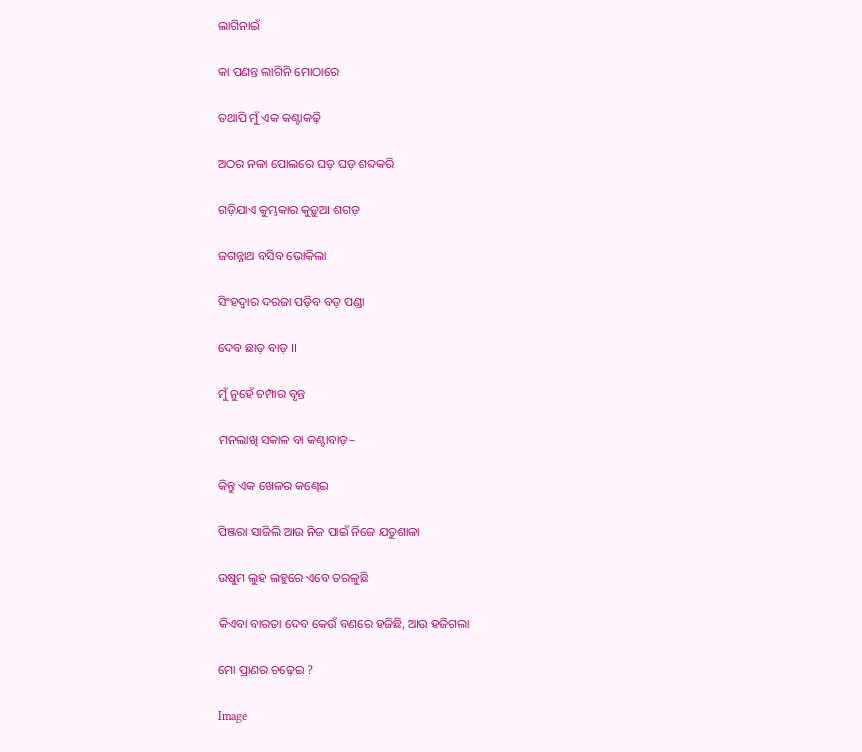ଲାଗିନାଇଁ

କା ପଣନ୍ତ ଲାଗିନି ମୋଠାରେ

ତଥାପି ମୁଁ ଏକ କଣ୍ଟାକଢ଼ି

ଅଠର ନଳା ପୋଲରେ ଘଡ଼ ଘଡ଼ ଶବ୍ଦକରି

ଗଡ଼ିଯାଏ କୁମ୍ଭକାର କୁଡ଼ୁଆ ଶଗଡ଼

ଜଗନ୍ନାଥ ବସିବ ଭୋକିଲା

ସିଂହଦ୍ୱାର ଦରଜା ପଡ଼ିବ ବଡ଼ ପଣ୍ଡା

ଦେବ ଛାଡ଼ ବାଡ଼ ।।

ମୁଁ ନୁହେଁ ଚମ୍ପାର ବୃନ୍ତ

ମନଲାଖି ସକାଳ ବା କଣ୍ଟାବାଡ଼–

କିନ୍ତୁ ଏକ ଖେଳର କଣ୍ଢେଇ

ପିଞ୍ଜରା ସାଜିଲି ଆଉ ନିଜ ପାଇଁ ନିଜେ ଯତୁଶାଳା

ଉଷୁମ ଲୁହ ଲହୁରେ ଏବେ ତରଳୁଛି

କିଏବା ବାରତା ଦେବ କେଉଁ ବଣରେ ହଜିଛି, ଆଉ ହଜିଗଲା

ମୋ ପ୍ରାଣର ଚଢ଼େଇ ?

Image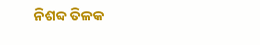ନିଶବ୍ଦ ତିଳକ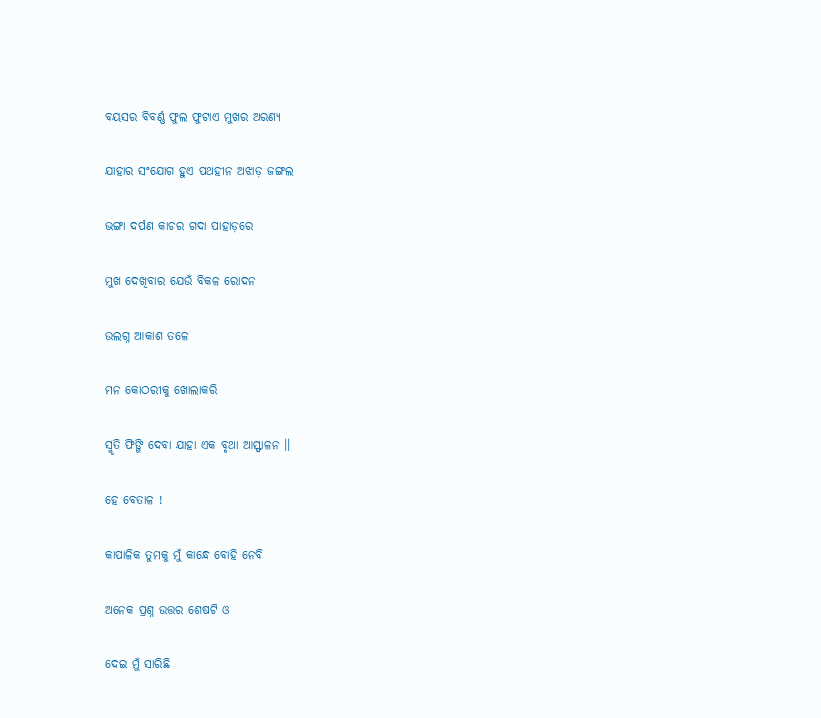ବୟସର ବିବର୍ଣ୍ଣ ଫୁଲ ଫୁଟାଏ ମୁଖର ଅରଣ୍ୟ

ଯାହାର ସଂଯୋଗ ହୁଏ ପଥହୀନ ଅଝାଡ଼ ଜଙ୍ଗଲ

ଭଙ୍ଗା ଦର୍ପଣ କାଚର ଗଦା ପାହାଡ଼ରେ

ମୁଖ ଦେଖିବାର ଯେଉଁ ବିକଳ ରୋଦନ

ଉଲଗ୍ନ ଆକାଶ ତଳେ

ମନ କୋଠରୀକୁ ଖୋଲାକରି

ସ୍ମୃତି ଫିଙ୍ଗି ଦେବା ଯାହା ଏକ ବୃଥା ଆସ୍ଫାଳନ ।।

ହେ ବେତାଳ !

କାପାଳିକ ତୁମକୁ ମୁଁ କାନ୍ଧେ ବୋହି ନେବି

ଅନେକ ପ୍ରଶ୍ନ ଉତ୍ତର ଶେଷଟି ଓ

ଦେଇ ମୁଁ ସାରିଛି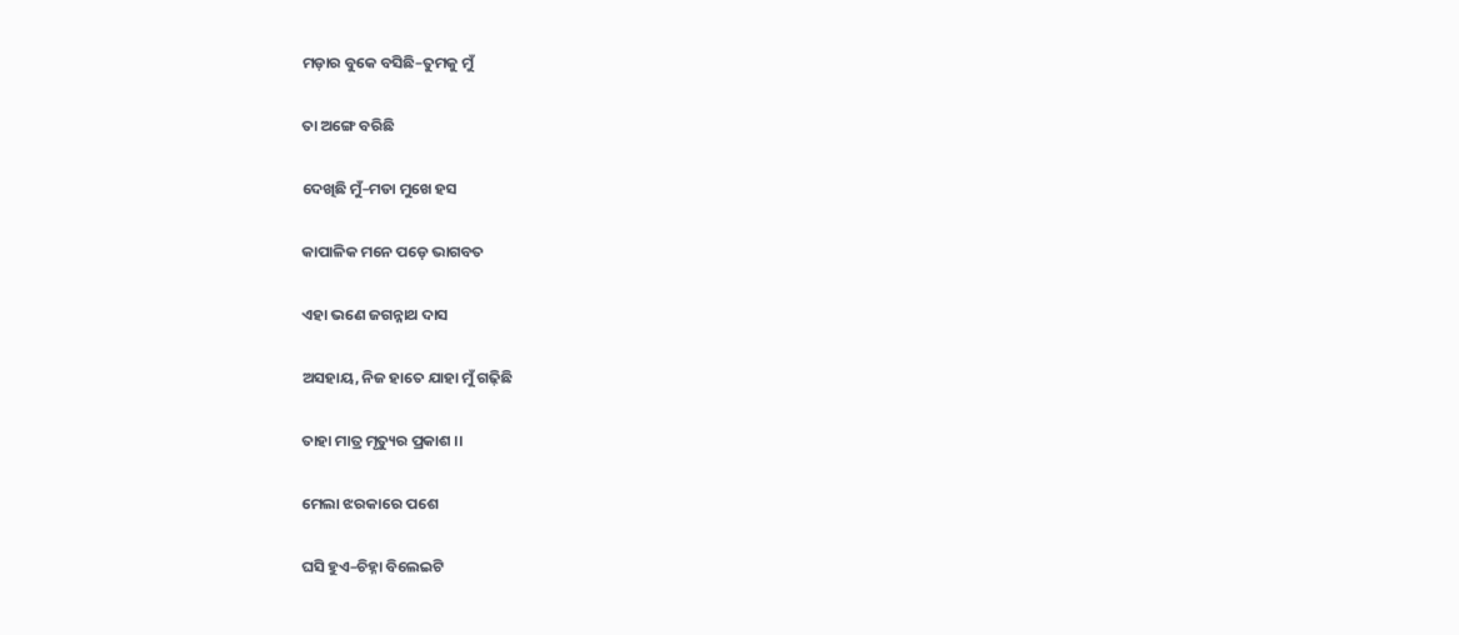ମଡ଼ାର ବୁକେ ବସିଛି–ତୁମକୁ ମୁଁ

ତା ଅଙ୍ଗେ ବରିଛି

ଦେଖିଛି ମୁଁ–ମଡା ମୁଖେ ହସ

କାପାଳିକ ମନେ ପଡ଼େ ଭାଗବତ

ଏହା ଭଣେ ଜଗନ୍ନାଥ ଦାସ

ଅସହାୟ, ନିଜ ହାତେ ଯାହା ମୁଁ ଗଢ଼ିଛି

ତାହା ମାତ୍ର ମୃତ୍ୟୁର ପ୍ରକାଶ ।।

ମେଲା ଝରକାରେ ପଶେ

ଘସି ହୁଏ–ଚିହ୍ନା ବିଲେଇଟି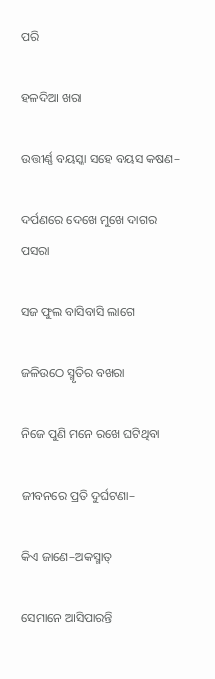ପରି

ହଳଦିଆ ଖରା

ଉତ୍ତୀର୍ଣ୍ଣ ବୟସ୍କା ସହେ ବୟସ କଷଣ–

ଦର୍ପଣରେ ଦେଖେ ମୁଖେ ଦାଗର ପସରା

ସଜ ଫୁଲ ବାସିବାସି ଲାଗେ

ଜଳିଉଠେ ସ୍ମୃତିର ବଖରା

ନିଜେ ପୁଣି ମନେ ରଖେ ଘଟିଥିବା

ଜୀବନରେ ପ୍ରତି ଦୁର୍ଘଟଣା–

କିଏ ଜାଣେ–ଅକସ୍ମାତ୍

ସେମାନେ ଆସିପାରନ୍ତି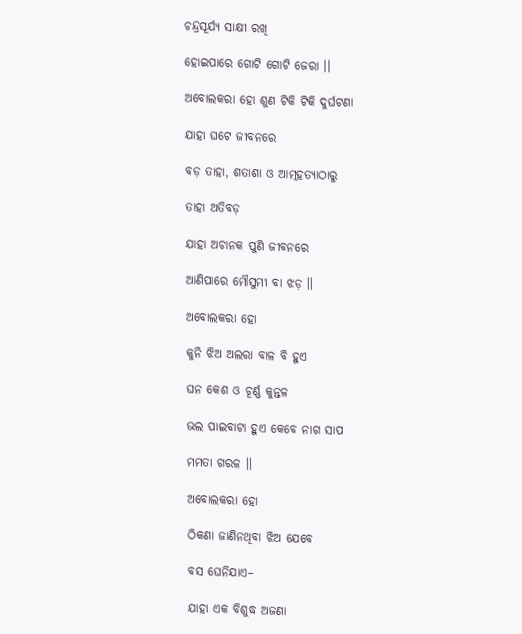ଚନ୍ଦ୍ରସୂର୍ଯ୍ୟ ସାକ୍ଷୀ ରଖି

ହୋଇପାରେ ଗୋଟି ଗୋଟି ଜେରା ।।

ଅବୋଲକରା ହୋ ଶୁଣ ଟିକି ଟିକି ଦୁର୍ଘଟଣା

ଯାହା ଘଟେ ଜୀବନରେ

ବଡ଼ ତାହା, ଶତାଶା ଓ ଆତ୍ମହତ୍ୟାଠାରୁ

ତାହା ଅତିବଡ଼

ଯାହା ଅଚାନକ ପୁଣି ଜୀବନରେ

ଆଣିପାରେ ମୌସୁମୀ ବା ଝଡ଼ ।।

ଅବୋଲକରା ହୋ

କୁନି ଝିଅ ଅଲରା ବାଳ ବି ହୁଏ

ଘନ କେଶ ଓ ଚୂର୍ଣ୍ଣ କୁନ୍ତଳ

ଭଲ ପାଇବାଟା ହୁଏ କେବେ ନାଗ ସାପ

ମମତା ଗରଳ ।।

ଅବୋଲକରା ହୋ

ଠିକଣା ଜାଣିନଥିବା ଝିଅ ଯେବେ

ବସ ଘେନିଯାଏ–

ଯାହା ଏକ ବିଶୁଦ୍ଧ ଅଜଣା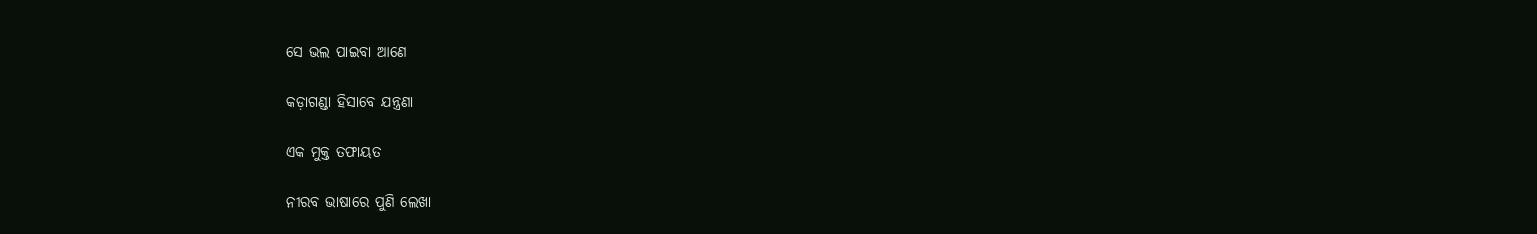ସେ ଭଲ ପାଇବା ଆଣେ

କଡ଼ାଗଣ୍ଡା ହିସାବେ ଯନ୍ତ୍ରଣା

ଏକ ମୁକ୍ତ ତଫାୟତ

ନୀରବ ଭାଷାରେ ପୁଣି ଲେଖା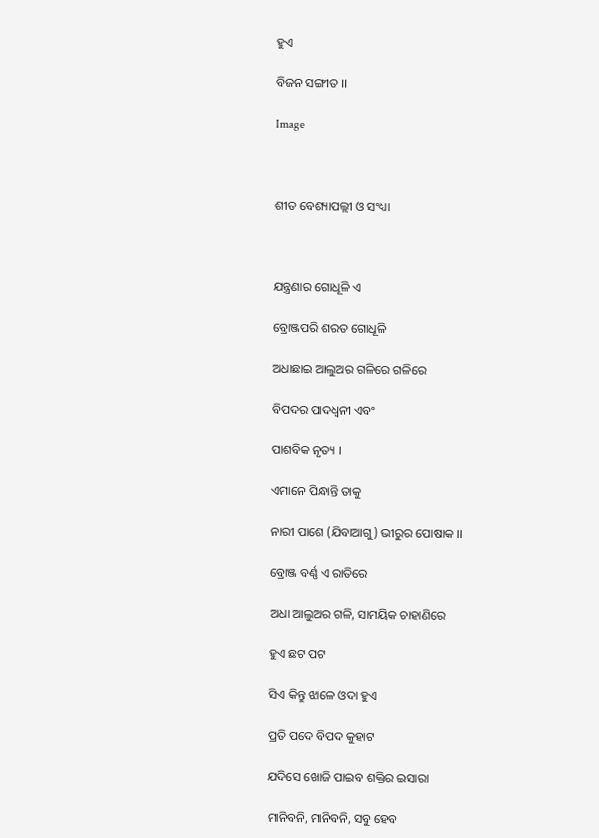ହୁଏ

ବିଜନ ସଙ୍ଗୀତ ।।

Image



ଶୀତ ବେଶ୍ୟାପଲ୍ଲୀ ଓ ସଂଧ୍ୟା



ଯନ୍ତ୍ରଣାର ଗୋଧୂଳି ଏ

ବ୍ରୋଞ୍ଜପରି ଶରତ ଗୋଧୂଳି

ଅଧାଛାଇ ଆଲୁଅର ଗଳିରେ ଗଳିରେ

ବିପଦର ପାଦଧ୍ୱନୀ ଏବଂ

ପାଶବିକ ନୃତ୍ୟ ।

ଏମାନେ ପିନ୍ଧାନ୍ତି ତାକୁ

ନାରୀ ପାଶେ (ଯିବାଆଗୁ) ଭୀରୁର ପୋଷାକ ।।

ବ୍ରୋଞ୍ଜ ବର୍ଣ୍ଣ ଏ ରାତିରେ

ଅଧା ଆଲୁଅର ଗଳି, ସାମୟିକ ଚାହାଣିରେ

ହୁଏ ଛଟ ପଟ

ସିଏ କିନ୍ତୁ ଝାଳେ ଓଦା ହୁଏ

ପ୍ରତି ପଦେ ବିପଦ କୁହାଟ

ଯଦିସେ ଖୋଜି ପାଇବ ଶକ୍ତିର ଇସାରା

ମାନିବନି, ମାନିବନି, ସବୁ ହେବ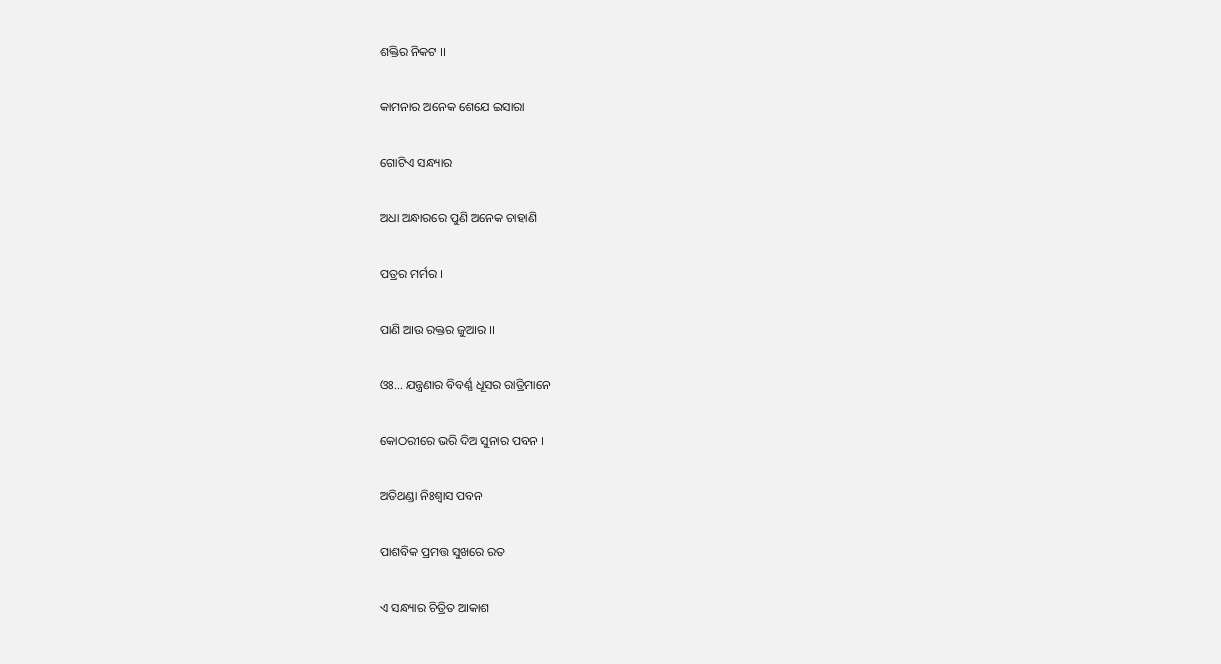ଶକ୍ତିର ନିକଟ ।।

କାମନାର ଅନେକ ଶେଯେ ଇସାରା

ଗୋଟିଏ ସନ୍ଧ୍ୟାର

ଅଧା ଅନ୍ଧାରରେ ପୁଣି ଅନେକ ଚାହାଣି

ପତ୍ରର ମର୍ମର ।

ପାଣି ଆଉ ରକ୍ତର ଜୁଆର ।।

ଓଃ... ଯନ୍ତ୍ରଣାର ବିବର୍ଣ୍ଣ ଧୂସର ରାତ୍ରିମାନେ

କୋଠରୀରେ ଭରି ଦିଅ ସୁନାର ପବନ ।

ଅତିଥଣ୍ଡା ନିଃଶ୍ୱାସ ପବନ

ପାଶବିକ ପ୍ରମତ୍ତ ସୁଖରେ ରତ

ଏ ସନ୍ଧ୍ୟାର ଚିତ୍ରିତ ଆକାଶ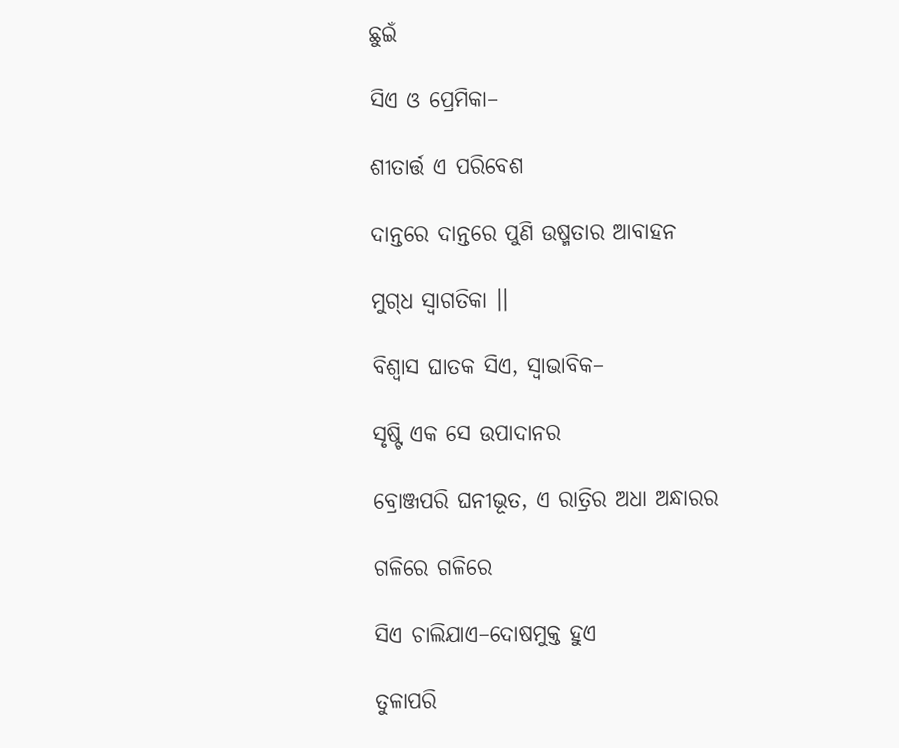ଛୁଇଁ

ସିଏ ଓ ପ୍ରେମିକା–

ଶୀତାର୍ତ୍ତ ଏ ପରିବେଶ

ଦାନ୍ତରେ ଦାନ୍ତରେ ପୁଣି ଉଷ୍ମତାର ଆବାହନ

ମୁଗ୍‌ଧ ସ୍ୱାଗତିକା ।।

ବିଶ୍ୱାସ ଘାତକ ସିଏ, ସ୍ୱାଭାବିକ–

ସୃଷ୍ଟି ଏକ ସେ ଉପାଦାନର

ବ୍ରୋଞ୍ଜପରି ଘନୀଭୂତ, ଏ ରାତ୍ରିର ଅଧା ଅନ୍ଧାରର

ଗଳିରେ ଗଳିରେ

ସିଏ ଚାଲିଯାଏ–ଦୋଷମୁକ୍ତ ହୁଏ

ତୁଳାପରି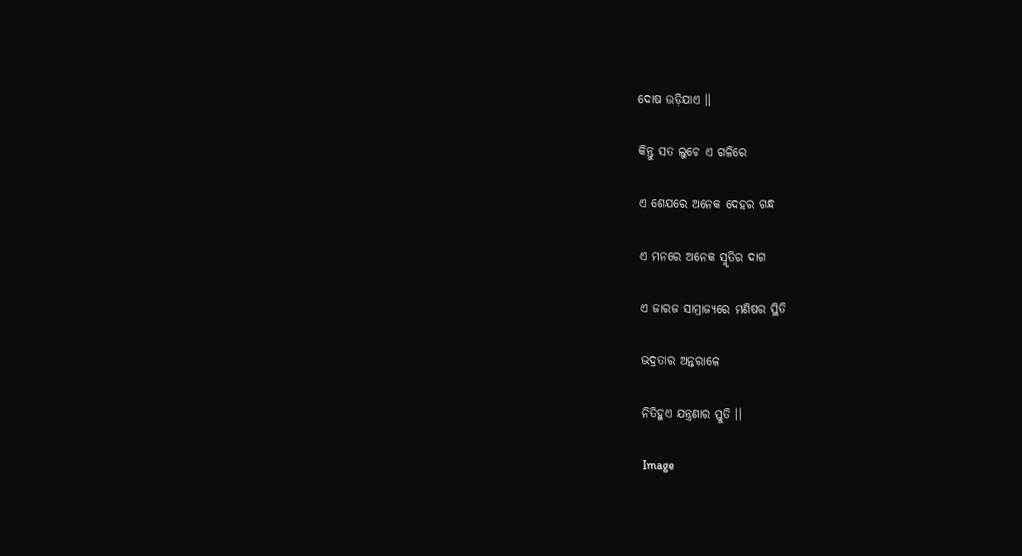ଦୋଷ ଉଡ଼ିଯାଏ ।।

କିନ୍ତୁ ସତ ଲୁଚେ ଏ ଗଳିରେ

ଏ ଶେଯରେ ଅନେକ ଦେହର ଗନ୍ଧ

ଏ ମନରେ ଅନେକ ସ୍ମୃତିର ଦାଗ

ଏ ଜାରଜ ସାମ୍ରାଜ୍ୟରେ ମଣିଷର ସ୍ଥିତି

ଭଦ୍ରତାର ଅନ୍ତରାଳେ

ନିତିହୁଏ ଯନ୍ତ୍ରଣାର ସ୍ତୁତି ।।

Image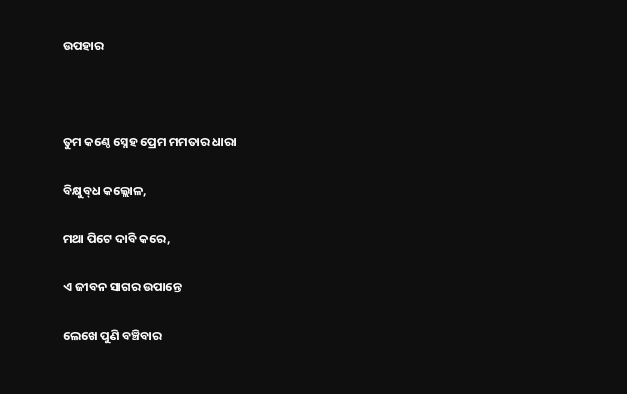ଉପହାର



ତୁମ କଣ୍ଠେ ସ୍ନେହ ପ୍ରେମ ମମତାର ଧାରା

ବିକ୍ଷୁବ୍‌ଧ କଲ୍ଲୋଳ,

ମଥା ପିଟେ ଦାବି କରେ,

ଏ ଜୀବନ ସାଗର ଉପାନ୍ତେ

ଲେଖେ ପୁଣି ବଞ୍ଚିବାର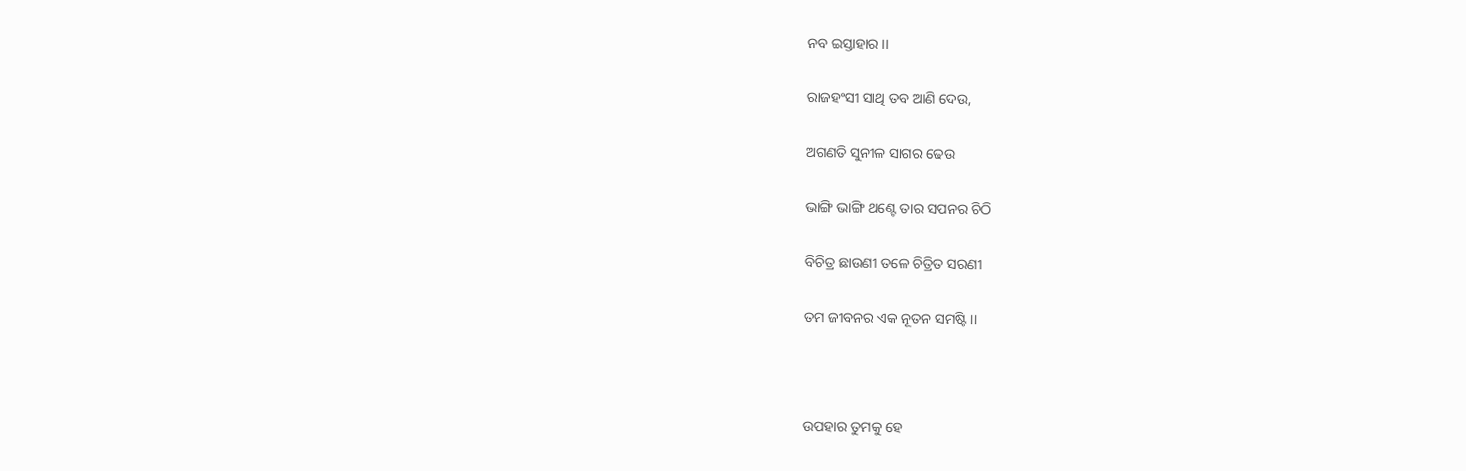ନବ ଇସ୍ତାହାର ।।

ରାଜହଂସୀ ସାଥି ତବ ଆଣି ଦେଉ,

ଅଗଣତି ସୁନୀଳ ସାଗର ଢେଉ

ଭାଙ୍ଗି ଭାଙ୍ଗି ଥଣ୍ଟେ ତାର ସପନର ଚିଠି

ବିଚିତ୍ର ଛାଉଣୀ ତଳେ ଚିତ୍ରିତ ସରଣୀ

ତମ ଜୀବନର ଏକ ନୂତନ ସମଷ୍ଟି ।।



ଉପହାର ତୁମକୁ ହେ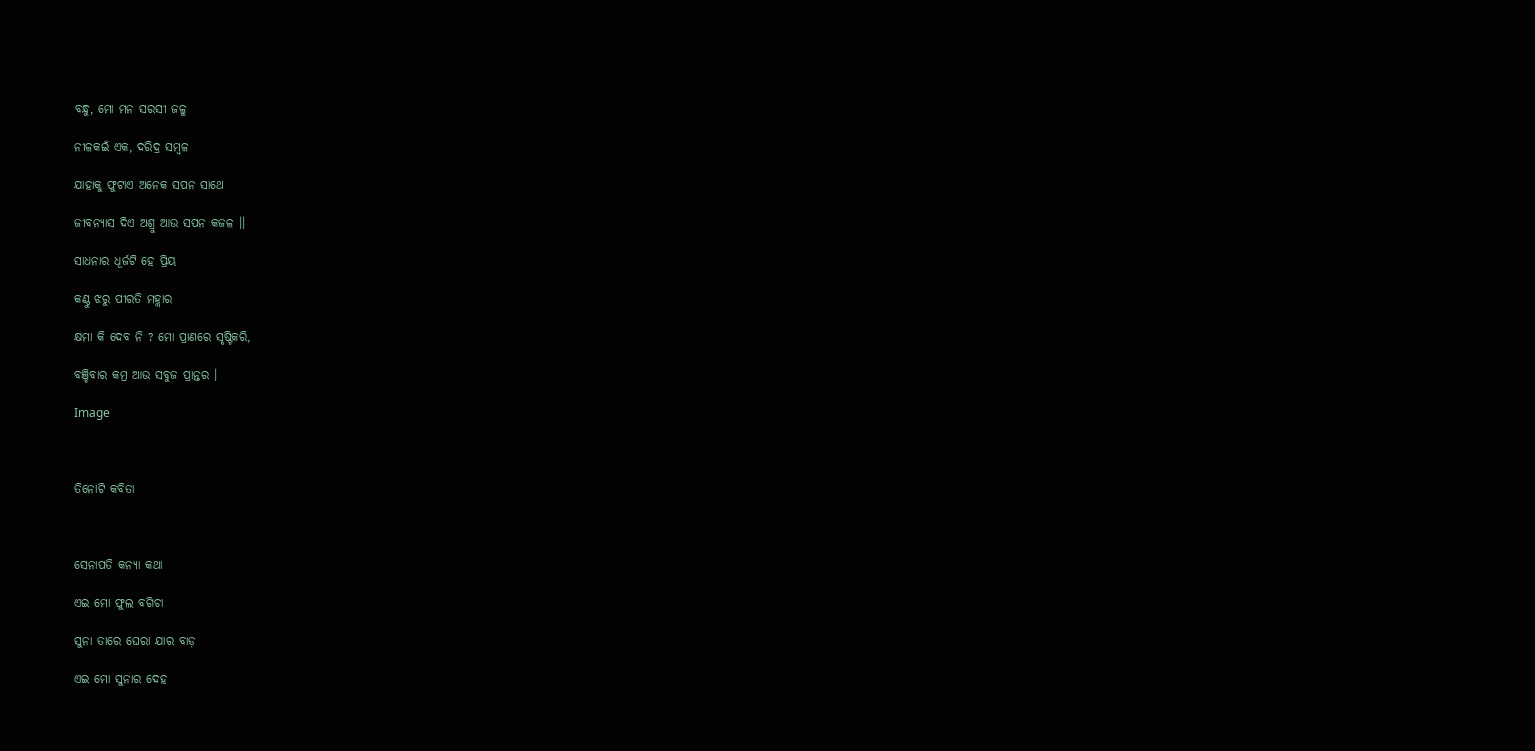ବନ୍ଧୁ, ମୋ ମନ ସରସୀ ଜଳୁ

ନୀଳକଇଁ ଏକ, ଦରିଦ୍ର ସମ୍ବଳ

ଯାହାକୁ ଫୁଟାଏ ଅନେକ ସପନ ସାଥେ

ଜୀବନ୍ୟାସ ଦିଏ ଅଶ୍ରୁ ଆଉ ସପନ କଜଳ ।।

ସାଧନାର ଧୂର୍ଜଟି ହେ ପ୍ରିୟ

କଣ୍ଠୁ ଝରୁ ପୀରତି ମହ୍ଲାର

କ୍ଷମା କି ଦେବ ନି ? ମୋ ପ୍ରାଣରେ ସୃଷ୍ଟିକରି,

ବଞ୍ଚିବାର କମ୍ର ଆଉ ସବୁଜ ପ୍ରାନ୍ତର ।

Image



ତିନୋଟି କବିତା



ସେନାପତି କନ୍ୟା କଥା

ଏଇ ମୋ ଫୁଲ ବଗିଚା

ସୁନା ତାରେ ଘେରା ଯାର ବାଡ଼

ଏଇ ମୋ ସୁନାର ଦେହ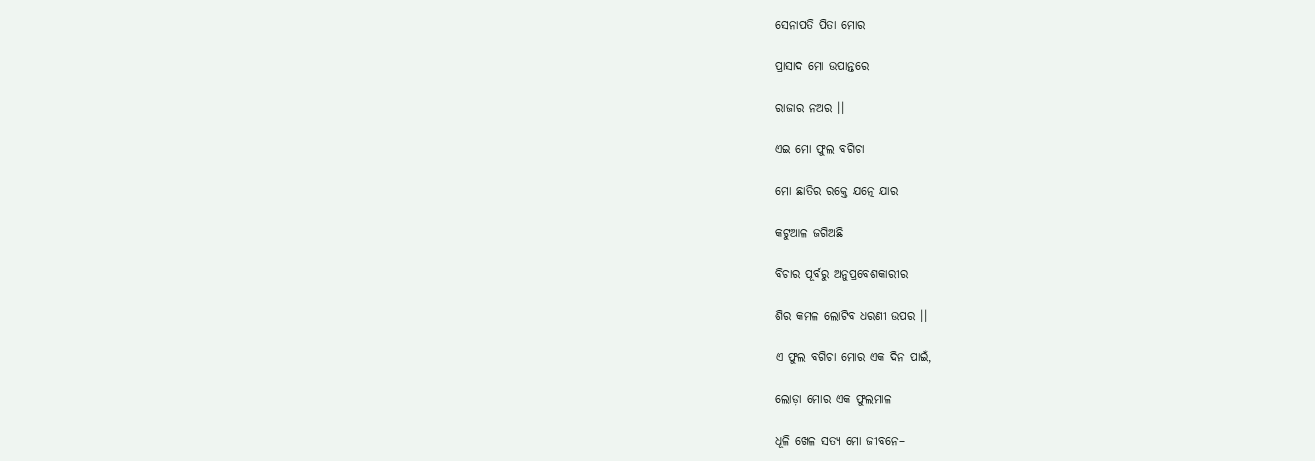ସେନାପତି ପିତା ମୋର

ପ୍ରାସାଦ ମୋ ଉପାନ୍ତରେ

ରାଜାର ନଅର ।।

ଏଇ ମୋ ଫୁଲ ବଗିଚା

ମୋ ଛାତିର ରକ୍ତେ ଯତ୍ନେ ଯାର

କଟୁଆଳ ଜଗିଅଛି

ବିଚାର ପୂର୍ବରୁ ଅନୁପ୍ରବେଶକାରୀର

ଶିର କମଳ ଲୋଟିବ ଧରଣୀ ଉପର ।।

ଏ ଫୁଲ ବଗିଚା ମୋର ଏକ ଦିନ ପାଇଁ,

ଲୋଡ଼ା ମୋର ଏକ ଫୁଲମାଳ

ଧୂଳି ଖେଳ ସତ୍ୟ ମୋ ଜୀବନେ–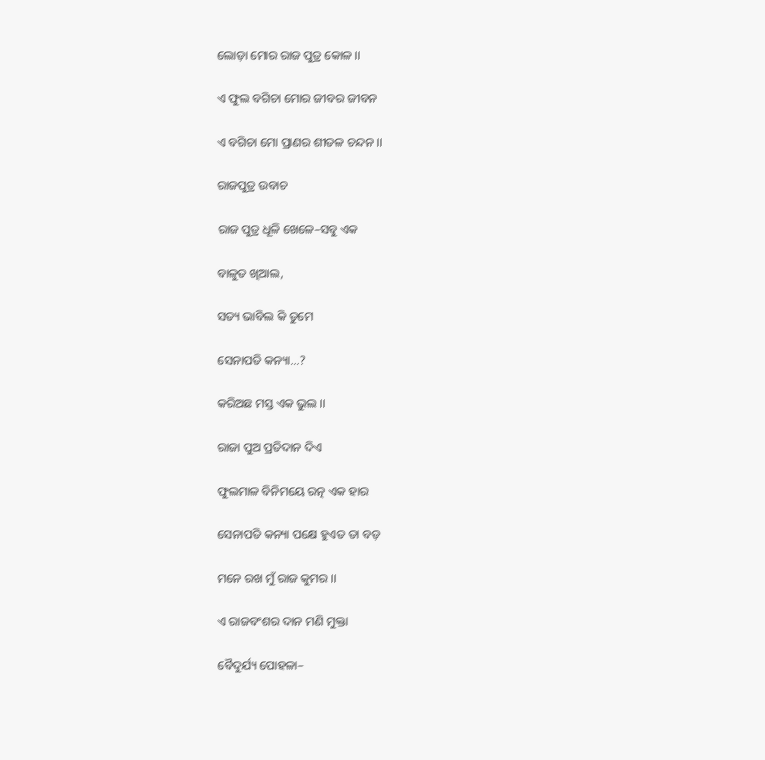ଲୋଡ଼ା ମୋର ରାଜ ପୁତ୍ର କୋଳ ।।

ଏ ଫୁଲ ବଗିଚା ମୋର ଜୀବର ଜୀବନ

ଏ ବଗିଚା ମୋ ପ୍ରାଣର ଶୀତଳ ଚନ୍ଦନ ।।

ରାଜପୁତ୍ର ଉବାଚ

ରାଜ ପୁତ୍ର ଧୂଳି ଖେଳେ–ସବୁ ଏକ

ବାଳୁତ ଖିଆଲ,

ସତ୍ୟ ଭାବିଲ କି ତୁମେ

ସେନାପତି କନ୍ୟା...?

କରିଅଛ ମସ୍ତ ଏକ ଭୁଲ ।।

ରାଜା ପୁଅ ପ୍ରତିଦାନ ଦିଏ

ଫୁଲମାଳ ବିନିମୟେ ରତ୍ନ ଏକ ହାର

ସେନାପତି କନ୍ୟା ପକ୍ଷେ ହୁଏତ ତା ବଡ଼

ମନେ ରଖ ମୁଁ ରାଜ କୁମର ।।

ଏ ରାଜବଂଶର ଦାନ ମଣି ମୁକ୍ତା

ବୈଦୁର୍ଯ୍ୟ ପୋହଳା–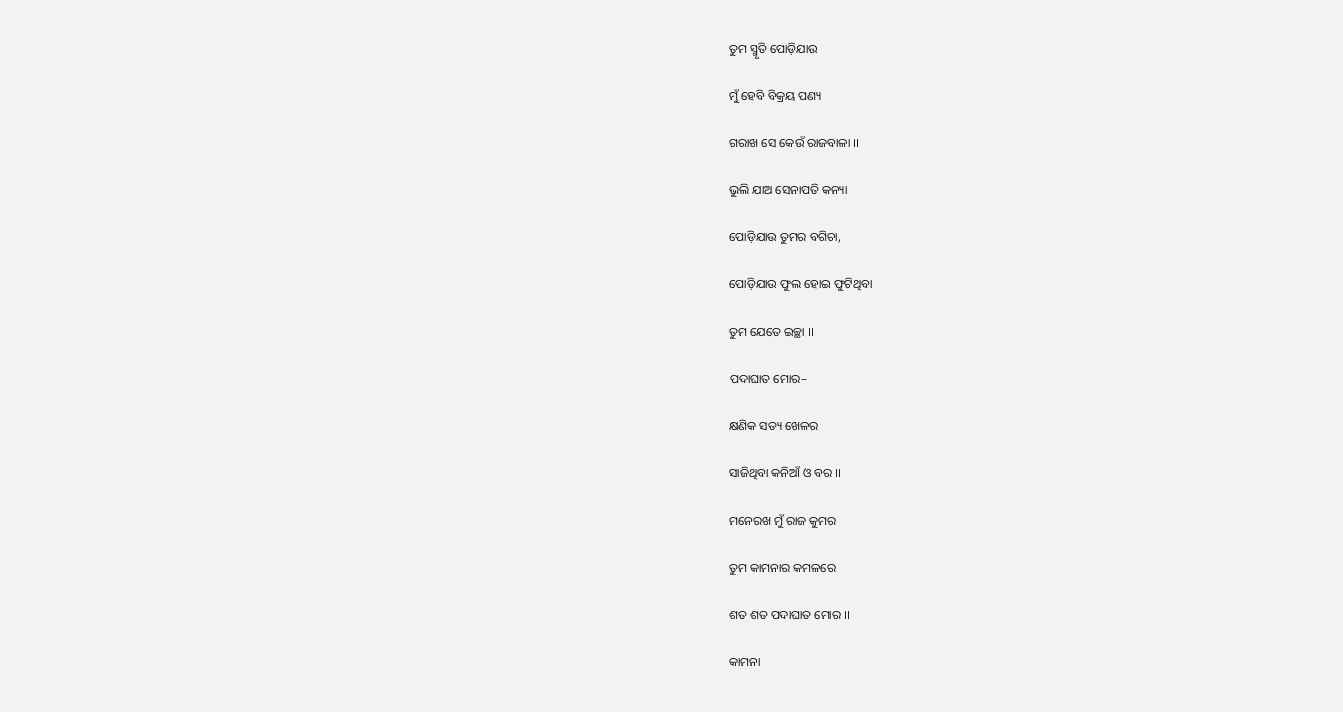ତୁମ ସ୍ମୃତି ପୋଡ଼ିଯାଉ

ମୁଁ ହେବି ବିକ୍ରୟ ପଣ୍ୟ

ଗରାଖ ସେ କେଉଁ ରାଜବାଳା ।।

ଭୁଲି ଯାଅ ସେନାପତି କନ୍ୟା

ପୋଡ଼ିଯାଉ ତୁମର ବଗିଚା,

ପୋଡ଼ିଯାଉ ଫୁଲ ହୋଇ ଫୁଟିଥିବା

ତୁମ ଯେତେ ଇଚ୍ଛା ।।

ପଦାଘାତ ମୋର–

କ୍ଷଣିକ ସତ୍ୟ ଖେଳର

ସାଜିଥିବା କନିଆଁ ଓ ବର ।।

ମନେରଖ ମୁଁ ରାଜ କୁମର

ତୁମ କାମନାର କମଳରେ

ଶତ ଶତ ପଦାଘାତ ମୋର ।।

କାମନା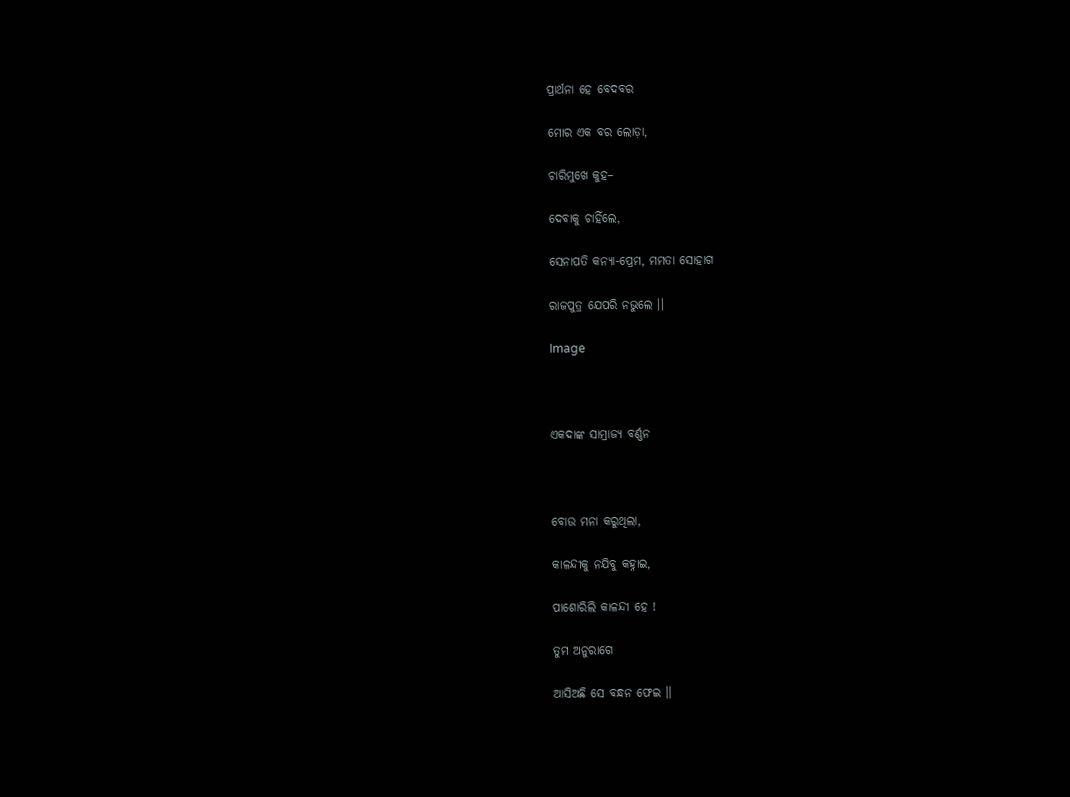ପ୍ରାର୍ଥନା ହେ ବେଦବର

ମୋର ଏକ ବର ଲୋଡ଼ା,

ଚାରିମୁଖେ କୁହ–

ଦେବାକୁ ଚାହିଁଲେ,

ସେନାପତି କନ୍ୟା-ପ୍ରେମ, ମମତା ସୋହାଗ

ରାଜପୁତ୍ର ଯେପରି ନଭୁଲେ ।।

Image



ଏକଦାଙ୍କ ସାମ୍ରାଜ୍ୟ ବର୍ଣ୍ଣନ



ବୋଉ ମନା କରୁଥିଲା,

କାଳନ୍ଦୀକୁ ନଯିବୁ କହ୍ନାଇ,

ପାଶୋରିଲି କାଳନ୍ଦୀ ହେ !

ତୁମ ଅନୁରାଗେ

ଆସିଅଛି ସେ ବନ୍ଧନ ଫେଇ ।।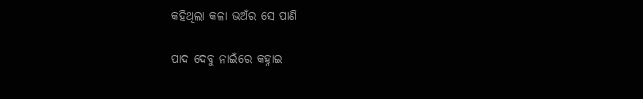କହିଥିଲା କଳା ଭଅଁର ସେ ପାଣି

ପାଦ ଦେବୁ ନାଇଁରେ କହ୍ନାଇ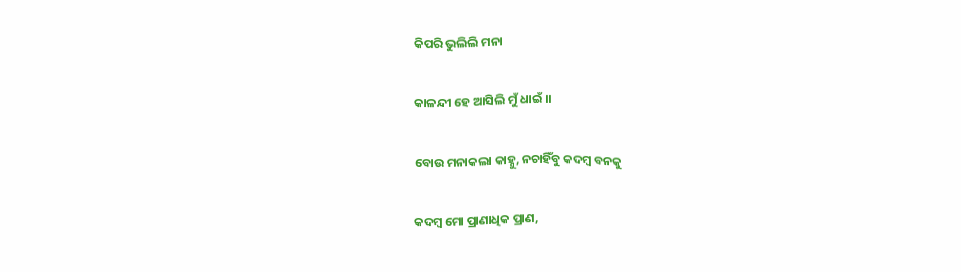କିପରି ଭୁଲିଲି ମନା

କାଳନ୍ଦୀ ହେ ଆସିଲି ମୁଁ ଧାଇଁ ।।

ବୋଉ ମନାକଲା କାହ୍ନୁ, ନଚାହିଁବୁ କଦମ୍ବ ବନକୁ

କଦମ୍ବ ମୋ ପ୍ରାଣାଧିକ ପ୍ରାଣ,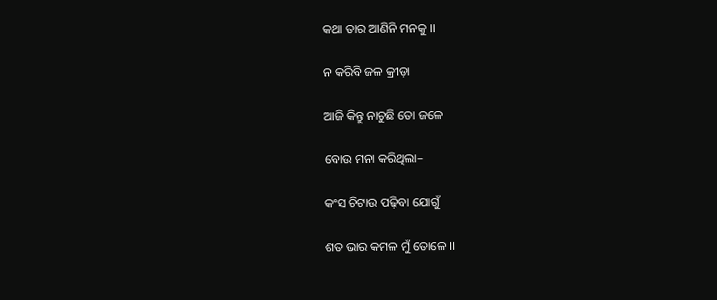କଥା ତାର ଆଣିନି ମନକୁ ।।

ନ କରିବି ଜଳ କ୍ରୀଡ଼ା

ଆଜି କିନ୍ତୁ ନାଚୁଛି ତୋ ଜଳେ

ବୋଉ ମନା କରିଥିଲା–

କଂସ ଚିଟାଉ ପଢ଼ିବା ଯୋଗୁଁ

ଶତ ଭାର କମଳ ମୁଁ ତୋଳେ ।।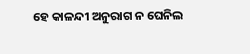ହେ କାଳନ୍ଦୀ ଅନୁରାଗ ନ ଘେନିଲ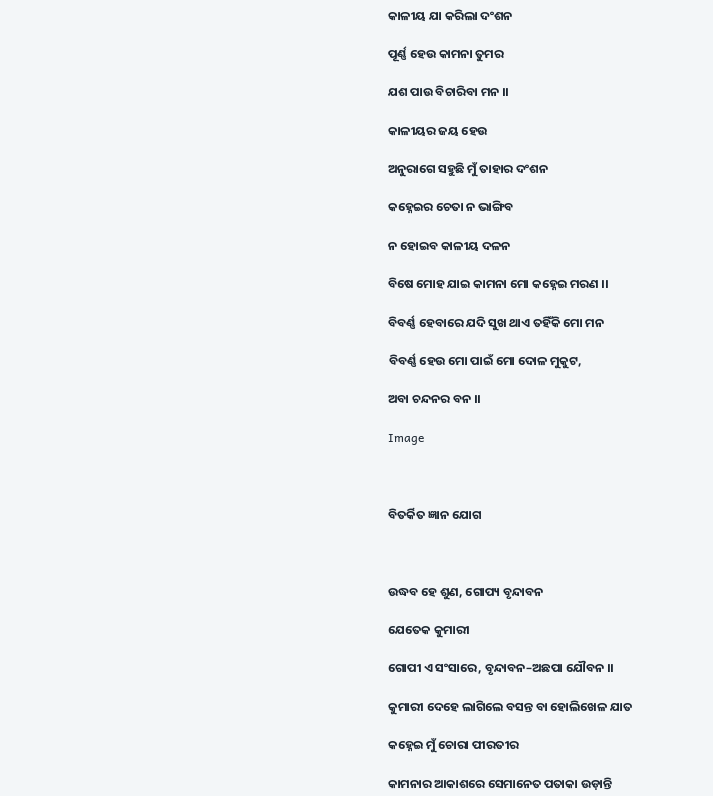କାଳୀୟ ଯା କରିଲା ଦଂଶନ

ପୂର୍ଣ୍ଣ ହେଉ କାମନା ତୁମର

ଯଶ ପାଉ ବିଚାରିବା ମନ ।।

କାଳୀୟର ଜୟ ହେଉ

ଅନୁରାଗେ ସହୁଛି ମୁଁ ତାହାର ଦଂଶନ

କହ୍ନେଇର ଚେତା ନ ଭାଙ୍ଗିବ

ନ ହୋଇବ କାଳୀୟ ଦଳନ

ବିଷେ ମୋହ ଯାଇ କାମନା ମୋ କହ୍ନେଇ ମରଣ ।।

ବିବର୍ଣ୍ଣ ହେବାରେ ଯଦି ସୁଖ ଥାଏ ତହିଁକି ମୋ ମନ

ବିବର୍ଣ୍ଣ ହେଉ ମୋ ପାଇଁ ମୋ ଦୋଳ ମୁକୁଟ,

ଅବା ଚନ୍ଦନର ବନ ।।

Image



ବିତର୍କିତ ଜ୍ଞାନ ଯୋଗ



ଉଦ୍ଧବ ହେ ଶୁଣ, ଗୋପ୍ୟ ବୃନ୍ଦାବନ

ଯେତେକ କୁମାରୀ

ଗୋପୀ ଏ ସଂସାରେ, ବୃନ୍ଦାବନ–ଅଛପା ଯୌବନ ।।

କୁମାରୀ ଦେହେ ଲାଗିଲେ ବସନ୍ତ ବା ହୋଲିଖେଳ ଯାତ

କହ୍ନେଇ ମୁଁ ଚୋରା ପୀରତୀର

କାମନାର ଆକାଶରେ ସେମାନେତ ପତାକା ଉଡ଼ାନ୍ତି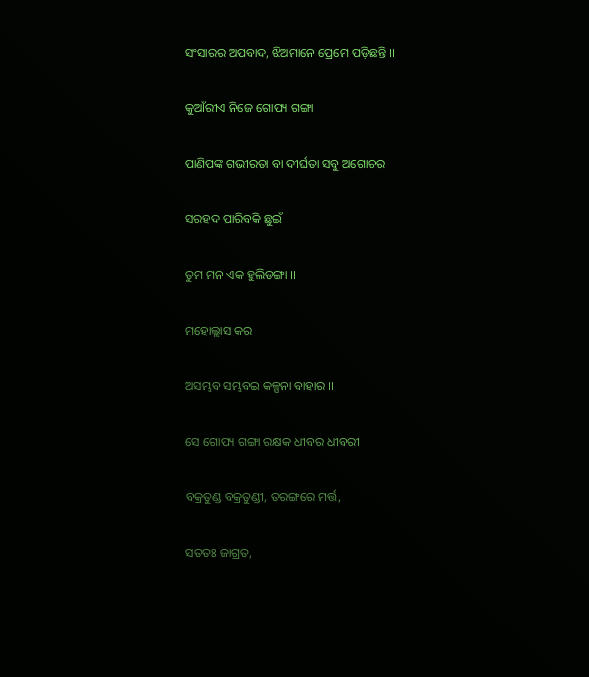ସଂସାରର ଅପବାଦ, ଝିଅମାନେ ପ୍ରେମେ ପଡ଼ିଛନ୍ତି ।।

କୁଆଁରୀଏ ନିଜେ ଗୋପ୍ୟ ଗଙ୍ଗା

ପାଣିପଙ୍କ ଗଭୀରତା ବା ଦୀର୍ଘତା ସବୁ ଅଗୋଚର

ସରହଦ ପାରିବକି ଛୁଇଁ

ତୁମ ମନ ଏକ ହୁଲିଡଙ୍ଗା ।।

ମହୋଲ୍ଲାସ କର

ଅସମ୍ଭବ ସମ୍ଭବଇ କଳ୍ପନା ବାହାର ।।

ସେ ଗୋପ୍ୟ ଗଙ୍ଗା ରକ୍ଷକ ଧୀବର ଧୀବରୀ

ବକ୍ରତୁଣ୍ଡ ବକ୍ରତୁଣ୍ଡୀ, ତରଙ୍ଗରେ ମର୍ତ୍ତ,

ସତତଃ ଜାଗ୍ରତ,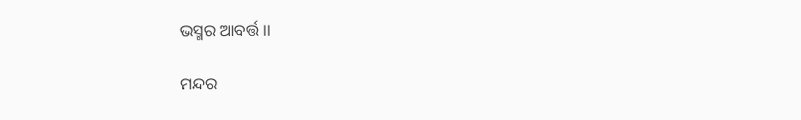ଭସ୍ମର ଆବର୍ତ୍ତ ।।

ମନ୍ଦର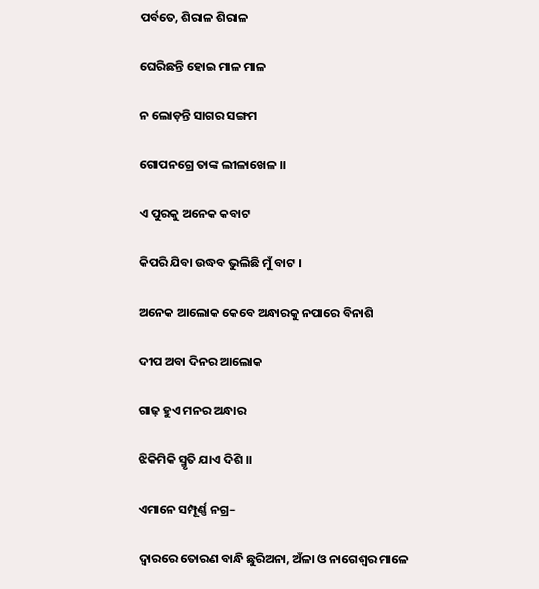ପର୍ବତେ, ଶିରାଳ ଶିରାଳ

ଘେରିଛନ୍ତି ହୋଇ ମାଳ ମାଳ

ନ ଲୋଡ଼ନ୍ତି ସାଗର ସଙ୍ଗମ

ଗୋପନଗ୍ରେ ତାଙ୍କ ଲୀଳାଖେଳ ।।

ଏ ପୁରକୁ ଅନେକ କବାଟ

କିପରି ଯିବା ଉଦ୍ଧବ ଭୁଲିଛି ମୁଁ ବାଟ ।

ଅନେକ ଆଲୋକ କେବେ ଅନ୍ଧାରକୁ ନପାରେ ବିନାଶି

ଦୀପ ଅବା ଦିନର ଆଲୋକ

ଗାଢ଼ ହୁଏ ମନର ଅନ୍ଧାର

ଝିକିମିକି ସ୍ମୃତି ଯାଏ ଦିଶି ।।

ଏମାନେ ସମ୍ପୂର୍ଣ୍ଣ ନଗ୍ର–

ଦ୍ୱାରରେ ତୋରଣ ବାନ୍ଧି ଛୁରିଅନା, ଅଁଳା ଓ ନାଗେଶ୍ୱର ମାଳେ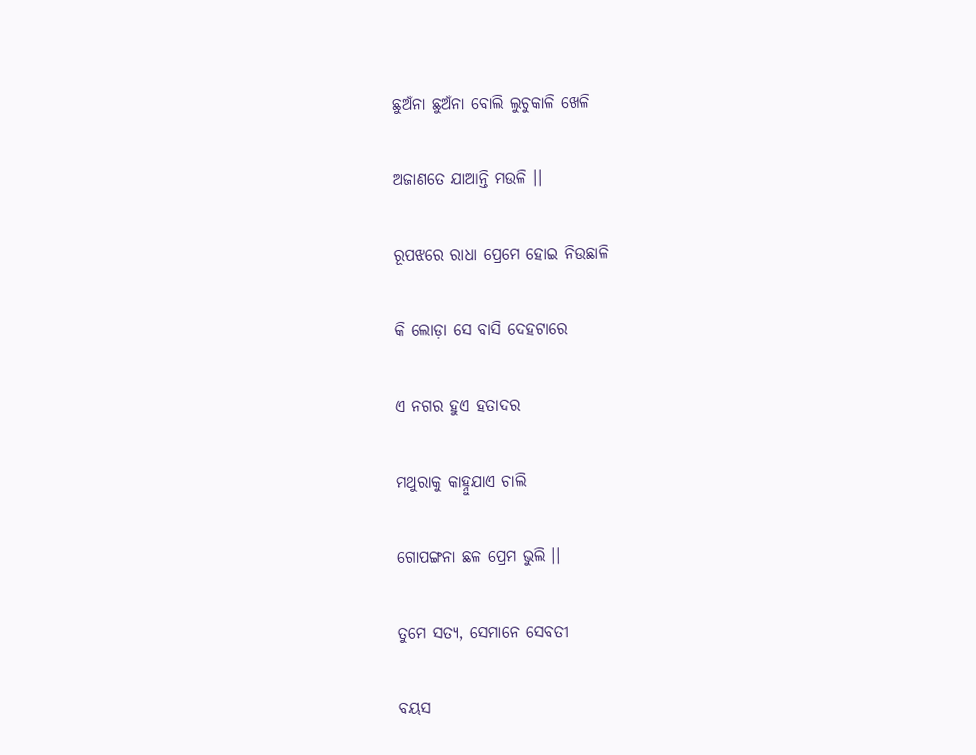ଛୁଅଁନା ଛୁଅଁନା ବୋଲି ଲୁଚୁକାଳି ଖେଳି

ଅଜାଣତେ ଯାଆନ୍ତି ମଉଳି ।।

ରୂପଝରେ ରାଧା ପ୍ରେମେ ହୋଇ ନିଉଛାଳି

କି ଲୋଡ଼ା ସେ ବାସି ଦେହଟାରେ

ଏ ନଗର ହୁଏ ହତାଦର

ମଥୁରାକୁ କାହ୍ନୁଯାଏ ଚାଲି

ଗୋପଙ୍ଗନା ଛଳ ପ୍ରେମ ଭୁଲି ।।

ତୁମେ ସତ୍ୟ, ସେମାନେ ସେବତୀ

ବୟସ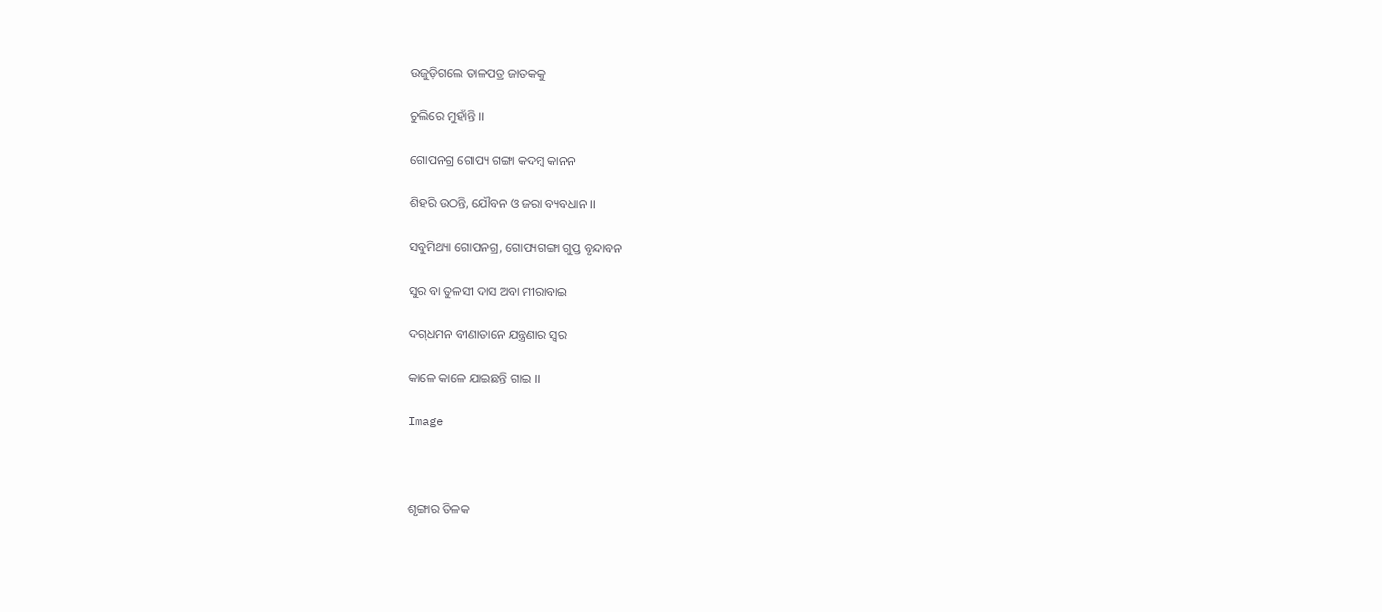ଉଜୁଡ଼ିଗଲେ ତାଳପତ୍ର ଜାତକକୁ

ଚୁଲିରେ ମୁହାଁନ୍ତି ।।

ଗୋପନଗ୍ର ଗୋପ୍ୟ ଗଙ୍ଗା କଦମ୍ବ କାନନ

ଶିହରି ଉଠନ୍ତି, ଯୌବନ ଓ ଜରା ବ୍ୟବଧାନ ।।

ସବୁମିଥ୍ୟା ଗୋପନଗ୍ର, ଗୋପ୍ୟଗଙ୍ଗା ଗୁପ୍ତ ବୃନ୍ଦାବନ

ସୁର ବା ତୁଳସୀ ଦାସ ଅବା ମୀରାବାଇ

ଦଗ୍‌ଧମନ ବୀଣାତାନେ ଯନ୍ତ୍ରଣାର ସ୍ୱର

କାଳେ କାଳେ ଯାଇଛନ୍ତି ଗାଇ ।।

Image



ଶୃଙ୍ଗାର ତିଳକ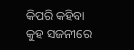କିପରି କହିବା କୁହ ସଜନୀରେ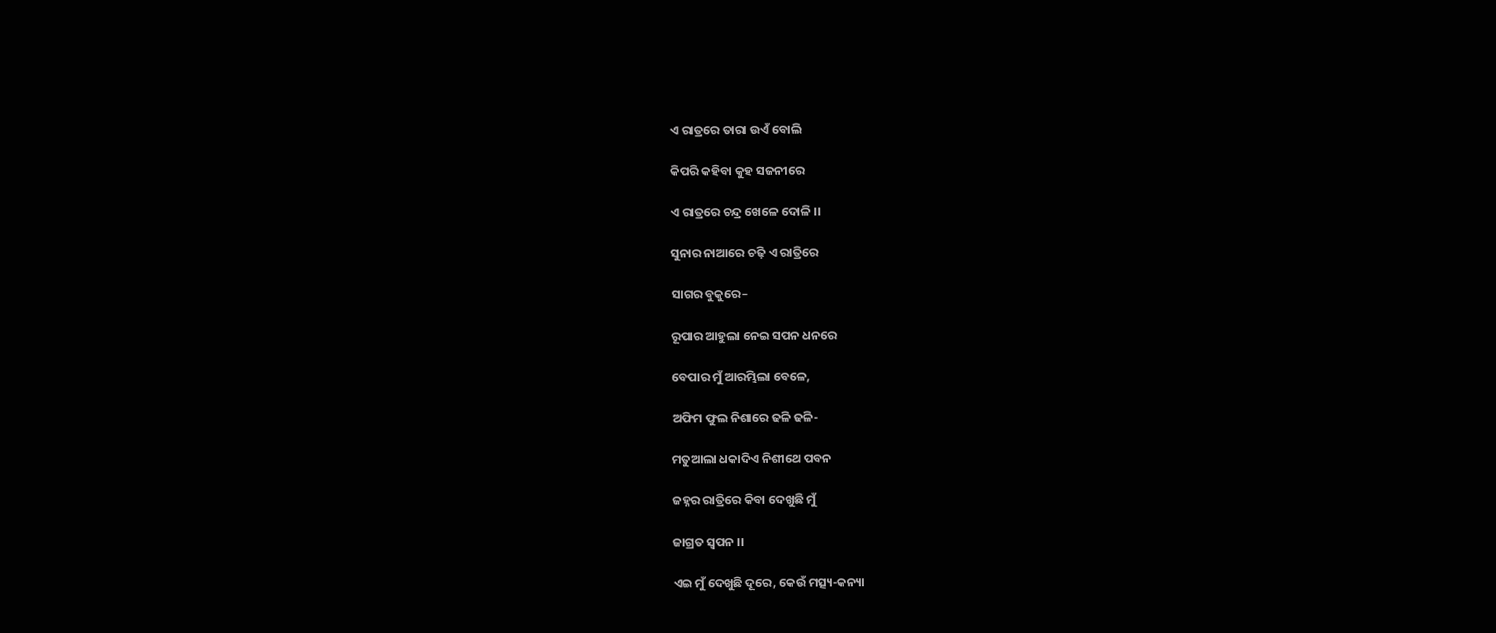ଏ ରାତ୍ରରେ ତାରା ଉଏଁ ବୋଲି

କିପରି କହିବା କୁହ ସଜନୀରେ

ଏ ରାତ୍ରରେ ଚନ୍ଦ୍ର ଖେଳେ ଦୋଳି ।।

ସୁନାର ନାଆରେ ଚଢ଼ି ଏ ରାତ୍ରିରେ

ସାଗର ବୁକୁରେ–

ରୂପାର ଆହୁଲା ନେଇ ସପନ ଧନରେ

ବେପାର ମୁଁ ଆରମ୍ଭିଲା ବେଳେ,

ଅଫିମ ଫୁଲ ନିଶାରେ ଢଳି ଢଳି-

ମତୁଆଲା ଧକାଦିଏ ନିଶୀଥେ ପବନ

ଜହ୍ନର ରାତ୍ରିରେ କିବା ଦେଖୁଛି ମୁଁ

ଜାଗ୍ରତ ସ୍ୱପନ ।।

ଏଇ ମୁଁ ଦେଖୁଛି ଦୂରେ, କେଉଁ ମତ୍ସ୍ୟ-କନ୍ୟା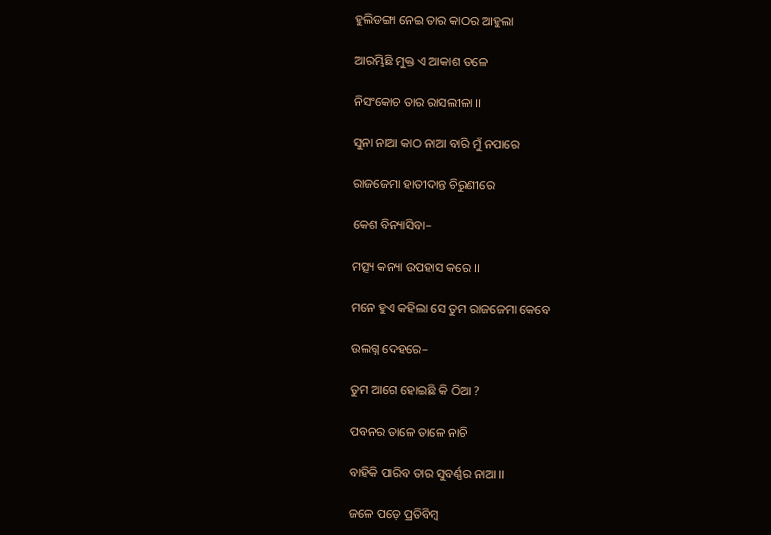ହୁଲିଡଙ୍ଗା ନେଇ ତାର କାଠର ଆହୁଲା

ଆରମ୍ଭିଛି ମୁକ୍ତ ଏ ଆକାଶ ତଳେ

ନିସଂକୋଚ ତାର ରାସଲୀଳା ।।

ସୁନା ନାଆ କାଠ ନାଆ ବାରି ମୁଁ ନପାରେ

ରାଜଜେମା ହାତୀଦାନ୍ତ ଚିରୁଣୀରେ

କେଶ ବିନ୍ୟାସିବା–

ମତ୍ସ୍ୟ କନ୍ୟା ଉପହାସ କରେ ।।

ମନେ ହୁଏ କହିଲା ସେ ତୁମ ରାଜଜେମା କେବେ

ଉଲଗ୍ନ ଦେହରେ–

ତୁମ ଆଗେ ହୋଇଛି କି ଠିଆ ?

ପବନର ତାଳେ ତାଳେ ନାଚି

ବାହିକି ପାରିବ ତାର ସୁବର୍ଣ୍ଣର ନାଆ ।।

ଜଳେ ପଡ଼େ ପ୍ରତିବିମ୍ବ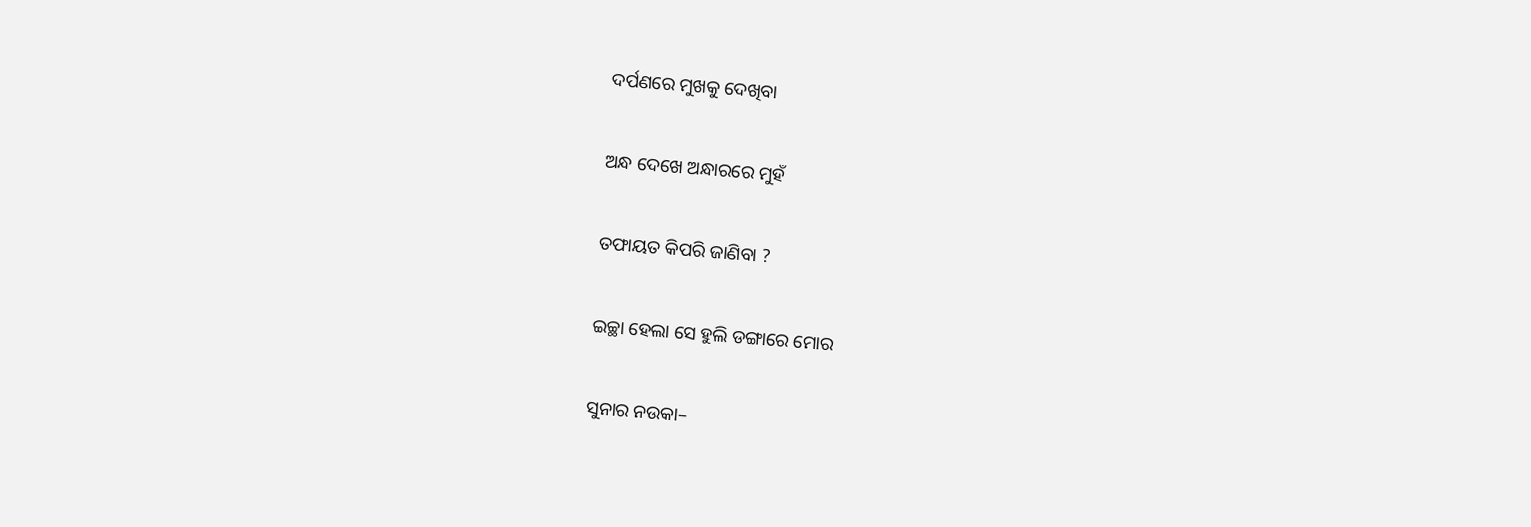ଦର୍ପଣରେ ମୁଖକୁ ଦେଖିବା

ଅନ୍ଧ ଦେଖେ ଅନ୍ଧାରରେ ମୁହଁ

ତଫାୟତ କିପରି ଜାଣିବା ?

ଇଚ୍ଛା ହେଲା ସେ ହୁଲି ଡଙ୍ଗାରେ ମୋର

ସୁନାର ନଉକା–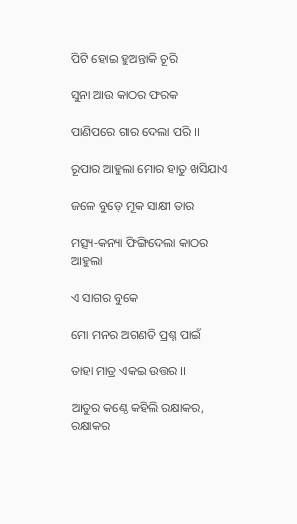ପିଟି ହୋଇ ହୁଅନ୍ତାକି ଚୂରି

ସୁନା ଆଉ କାଠର ଫରକ

ପାଣିପରେ ଗାର ଦେଲା ପରି ।।

ରୂପାର ଆହୁଲା ମୋର ହାତୁ ଖସିଯାଏ

ଜଳେ ବୁଡ଼େ ମୂକ ସାକ୍ଷୀ ତାର

ମତ୍ସ୍ୟ-କନ୍ୟା ଫିଙ୍ଗିଦେଲା କାଠର ଆହୁଲା

ଏ ସାଗର ବୁକେ

ମୋ ମନର ଅଗଣତି ପ୍ରଶ୍ନ ପାଇଁ

ତାହା ମାତ୍ର ଏକଇ ଉତ୍ତର ।।

ଆତୁର କଣ୍ଠେ କହିଲି ରକ୍ଷାକର, ରକ୍ଷାକର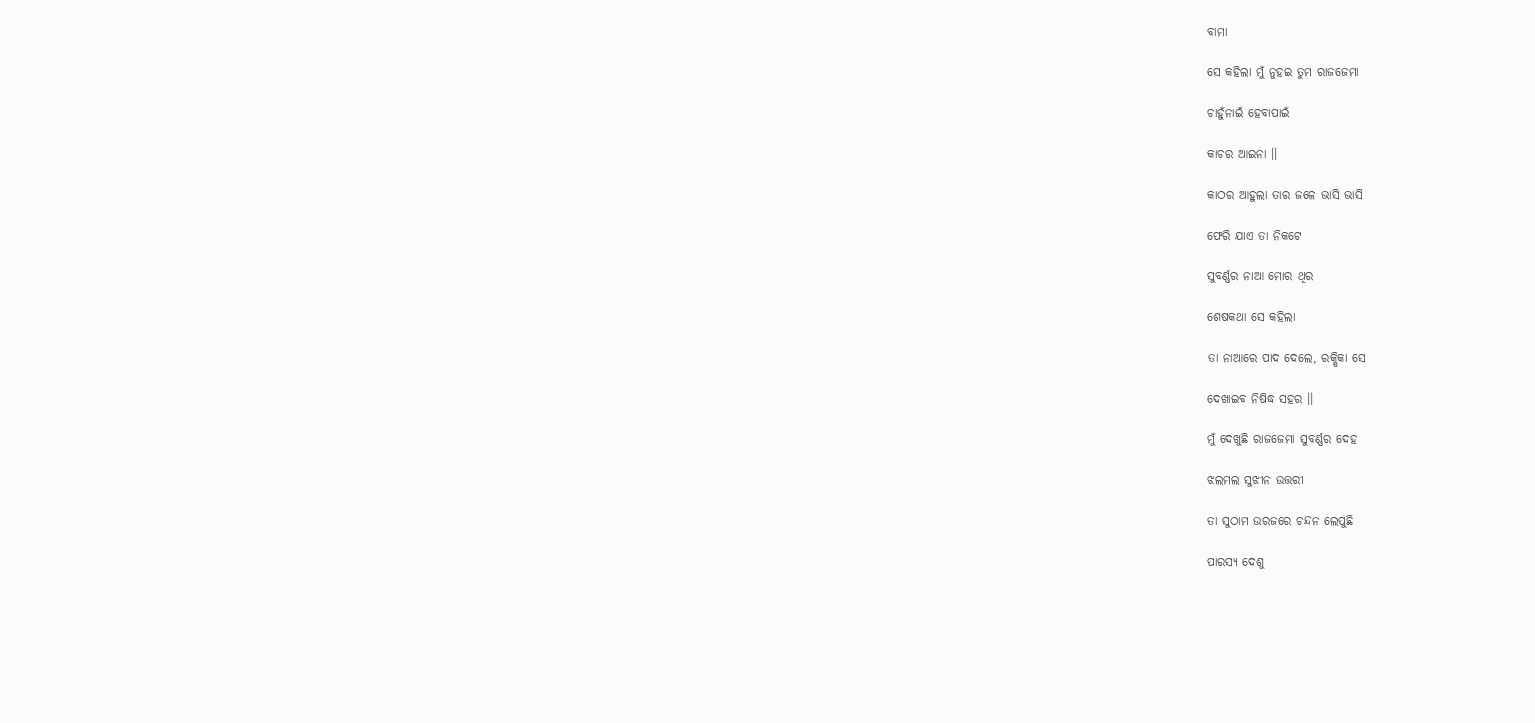ବାମା

ସେ କହିଲା ମୁଁ ନୁହଇ ତୁମ ରାଜଜେମା

ଚାହୁଁନାଇଁ ହେବାପାଇଁ

କାଚର ଆଇନା ।।

କାଠର ଆହୁଲା ତାର ଜଳେ ଭାସି ଭାସି

ଫେରି ଯାଏ ତା ନିକଟେ

ସୁବର୍ଣ୍ଣର ନାଆ ମୋର ଥିର

ଶେଷକଥା ସେ କହିଲା

ତା ନାଆରେ ପାଦ ଦେଲେ, ରକ୍ଷିକା ସେ

ଦେଖାଇବ ନିଷିଦ୍ଧ ସହର ।।

ମୁଁ ଦେଖୁଛି ରାଜଜେମା ସୁବର୍ଣ୍ଣର ଦେହ

ଝଲମଲ ସୁଝୀନ ଉତ୍ତରୀ

ତା ସୁଠାମ ଉରଜରେ ଚନ୍ଦନ ଲେପୁଛି

ପାରସ୍ୟ ଦେଶୁ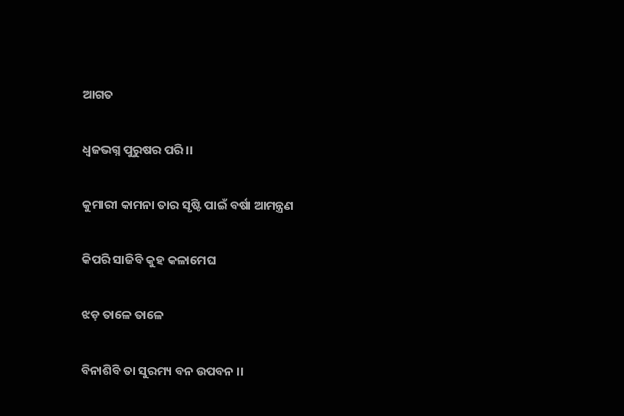ଆଗତ

ଧ୍ୱଜଭଗ୍ନ ପୁରୁଷର ପରି ।।

କୁମାରୀ କାମନା ତାର ସୃଷ୍ଟି ପାଇଁ ବର୍ଷା ଆମନ୍ତ୍ରଣ

କିପରି ସାଜିବି କୁହ କଳାମେଘ

ଝଡ଼ ତାଳେ ତାଳେ

ବିନାଶିବି ତା ସୁରମ୍ୟ ବନ ଉପବନ ।।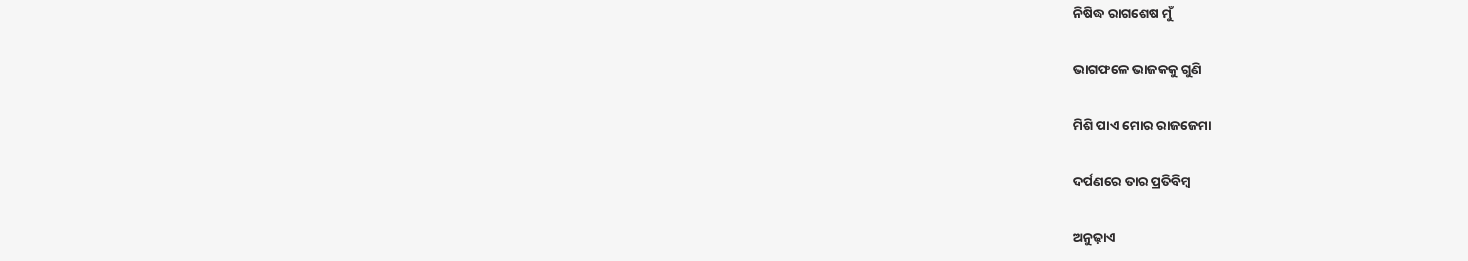ନିଷିଦ୍ଧ ରାଗଶେଷ ମୁଁ

ଭାଗଫଳେ ଭାଜକକୁ ଗୁଣି

ମିଶି ପାଏ ମୋର ରାଜଜେମା

ଦର୍ପଣରେ ତାର ପ୍ରତିବିମ୍ବ

ଅନୁଢ଼ାଏ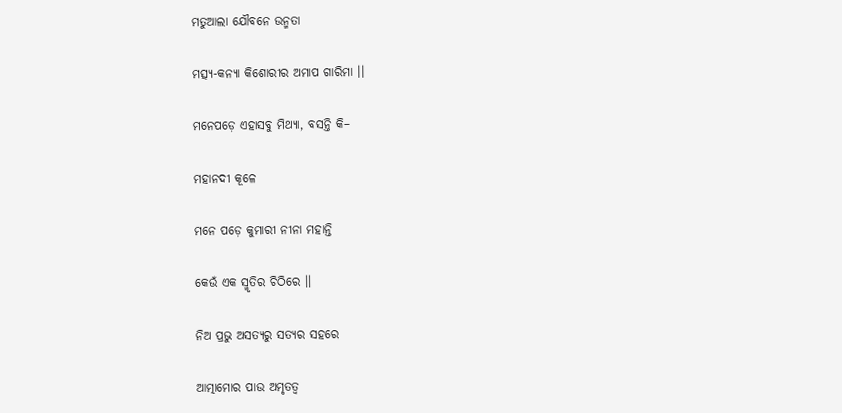ମତୁଆଲା ଯୌବନେ ଉନ୍ମତା

ମତ୍ସ୍ୟ-କନ୍ୟା କିଶୋରୀର ଅମାପ ଗାରିମା ।।

ମନେପଡ଼େ ଏହାସବୁ ମିଥ୍ୟା, ବସନ୍ତି କି–

ମହାନଦୀ କୂଳେ

ମନେ ପଡ଼େ କୁମାରୀ ନୀନା ମହାନ୍ତି

କେଉଁ ଏକ ସ୍ମୃତିର ଚିଠିରେ ।।

ନିଅ ପ୍ରଭୁ ଅସତ୍ୟରୁ ସତ୍ୟର ସହରେ

ଆତ୍ମାମୋର ପାଉ ଅମୃତତ୍ୱ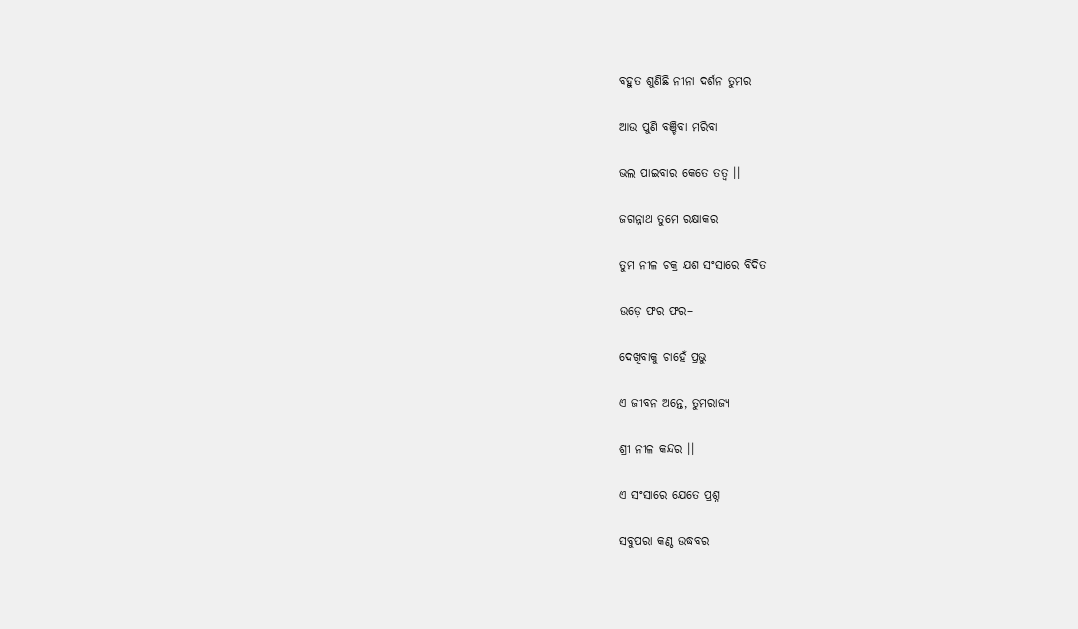ବହୁତ ଶୁଣିଛି ନୀନା ଦର୍ଶନ ତୁମର

ଆଉ ପୁଣି ବଞ୍ଚିବା ମରିବା

ଭଲ ପାଇବାର କେତେ ତତ୍ୱ ।।

ଜଗନ୍ନାଥ ତୁମେ ରକ୍ଷାକର

ତୁମ ନୀଳ ଚକ୍ର ଯଶ ସଂସାରେ ବିଦିତ

ଉଡ଼େ ଫର ଫର–

ଦେଖିବାକୁ ଚାହେଁ ପ୍ରଭୁ

ଏ ଜୀବନ ଅନ୍ତେ, ତୁମରାଜ୍ୟ

ଶ୍ରୀ ନୀଳ କନ୍ଦର ।।

ଏ ସଂସାରେ ଯେତେ ପ୍ରଶ୍ନ

ସବୁପରା କଣ୍ଠ ଉଦ୍ଧବର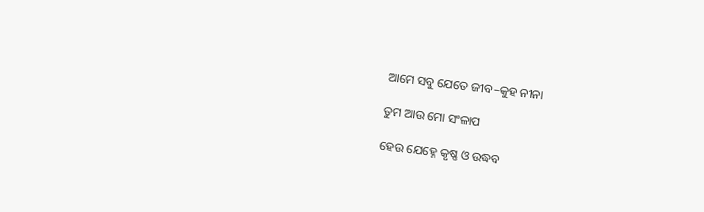ଆମେ ସବୁ ଯେତେ ଜୀବ–କୁହ ନୀନା

ତୁମ ଆଉ ମୋ ସଂଳାପ

ହେଉ ଯେହ୍ନେ କୃଷ୍ଣ ଓ ଉଦ୍ଧବ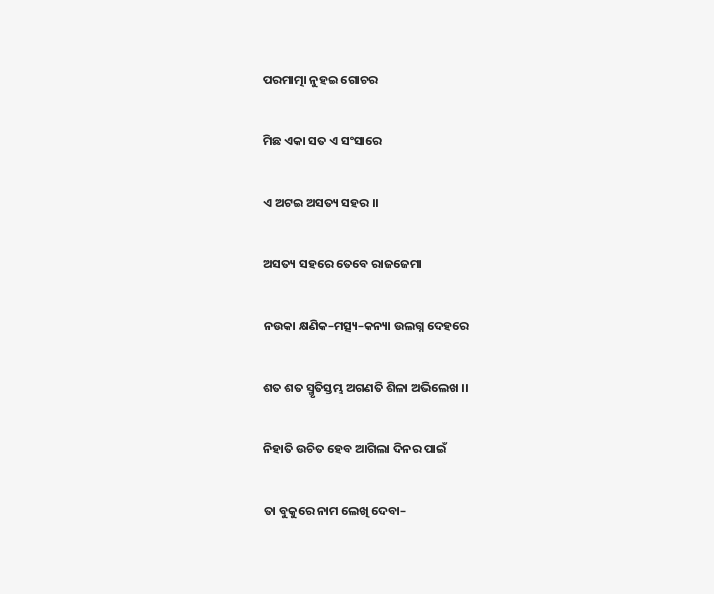ପରମାତ୍ମା ନୁହଇ ଗୋଚର

ମିଛ ଏକା ସତ ଏ ସଂସାରେ

ଏ ଅଟଇ ଅସତ୍ୟ ସହର ।।

ଅସତ୍ୟ ସହରେ ତେବେ ରାଜଜେମା

ନଉକା କ୍ଷଣିକ–ମତ୍ସ୍ୟ–କନ୍ୟା ଉଲଗ୍ନ ଦେହରେ

ଶତ ଶତ ସ୍ମୃତିସ୍ତମ୍ଭ ଅଗଣତି ଶିଳା ଅଭିଲେଖ ।।

ନିହାତି ଉଚିତ ହେବ ଆଗିଲା ଦିନର ପାଇଁ

ତା ବୁକୁରେ ନାମ ଲେଖି ଦେବା–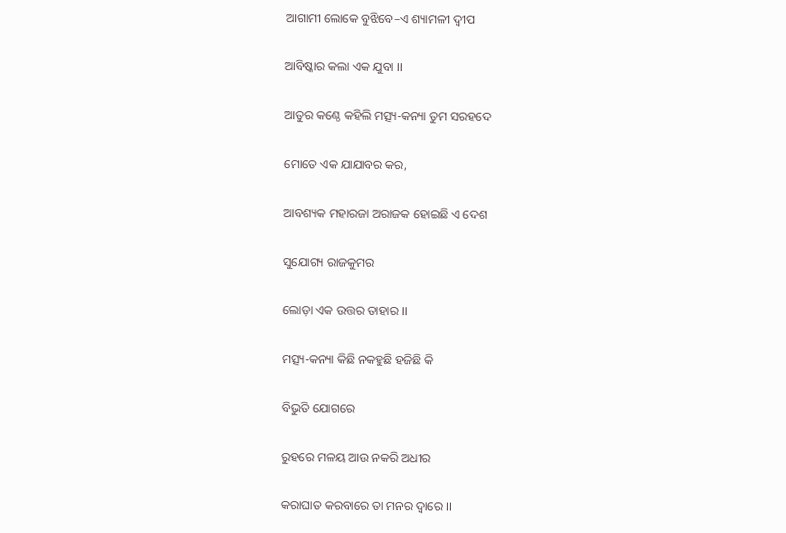ଆଗାମୀ ଲୋକେ ବୁଝିବେ–ଏ ଶ୍ୟାମଳୀ ଦ୍ୱୀପ

ଆବିଷ୍କାର କଲା ଏକ ଯୁବା ।।

ଆତୁର କଣ୍ଠେ କହିଲି ମତ୍ସ୍ୟ-କନ୍ୟା ତୁମ ସରହଦେ

ମୋତେ ଏକ ଯାଯାବର କର,

ଆବଶ୍ୟକ ମହାରଜା ଅରାଜକ ହୋଇଛି ଏ ଦେଶ

ସୁଯୋଗ୍ୟ ରାଜକୁମର

ଲୋଡ଼ା ଏକ ଉତ୍ତର ତାହାର ।।

ମତ୍ସ୍ୟ-କନ୍ୟା କିଛି ନକହୁଛି ହଜିଛି କି

ବିଭୁତି ଯୋଗରେ

ରୁହରେ ମଳୟ ଆଉ ନକରି ଅଧୀର

କରାଘାତ କରବାରେ ତା ମନର ଦ୍ୱାରେ ।।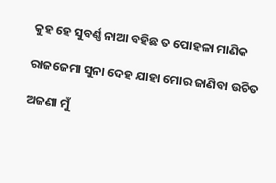କୁହ ହେ ସୁବର୍ଣ୍ଣ ନାଆ ବହିଛ ତ ପୋହଳା ମାଣିକ

ରାଜଜେମା ସୁନା ଦେହ ଯାହା ମୋର ଜାଣିବା ଉଚିତ

ଅଜଣା ମୁଁ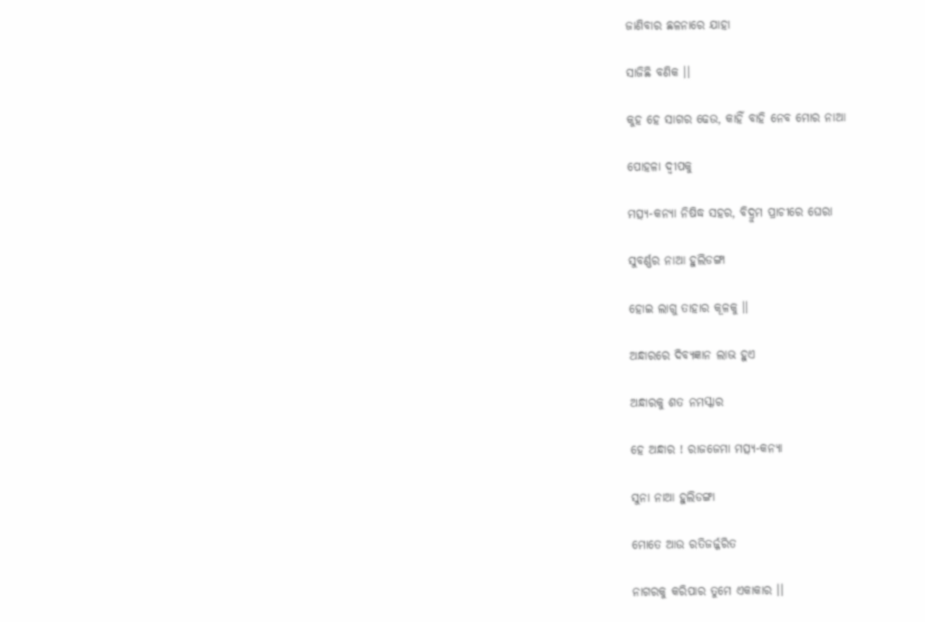ଜାଣିବାର ଛଳନାରେ ଯାହା

ସାଜିଛି ବଣିକ ।।

କୁହ ହେ ସାଗର ଢେଉ, କାହିଁ ବାହି ନେବ ମୋର ନାଆ

ପୋହଳା ଦ୍ୱୀପକୁ

ମତ୍ସ୍ୟ-କନ୍ୟା ନିଷିଦ୍ଧ ସହର, ବିଦ୍ରୁମ ପ୍ରାଚୀରେ ଘେରା

ସୁବର୍ଣ୍ଣର ନାଆ ହୁଲିଡଙ୍ଗା

ହୋଇ ଲାଗୁ ତାହାର କୂଳକୁ ।।

ଅନ୍ଧାରରେ ଦିବ୍ୟଜ୍ଞାନ ଲାଭ ହୁଏ

ଅନ୍ଧାରକୁ ଶତ ନମସ୍କାର

ହେ ଅନ୍ଧାର ! ରାଜଜେମା ମତ୍ସ୍ୟ-କନ୍ୟା

ସୁନା ନାଆ ହୁଲିଡଙ୍ଗା

ମୋତେ ଆଉ ରତିଜର୍ଜ୍ଜରିତ

ନାଗରକୁ କରିପାର ତୁମେ ଏକାକାର ।।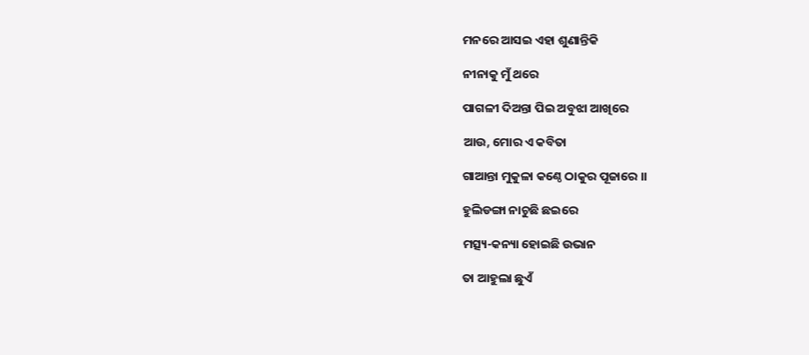ମନରେ ଆସଇ ଏହା ଶୁଣାନ୍ତିକି

ନୀନାକୁ ମୁଁ ଥରେ

ପାଗଳୀ ଦିଅନ୍ତା ପିଇ ଅବୁଝା ଆଖିରେ

ଆଉ, ମୋର ଏ କବିତା

ଗାଆନ୍ତା ମୁକୁଳା କଣ୍ଠେ ଠାକୁର ପୂଜାରେ ।।

ହୁଲିଡଙ୍ଗା ନାଚୁଛି ଛଇରେ

ମତ୍ସ୍ୟ-କନ୍ୟା ହୋଇଛି ଉଭାନ

ତା ଆହୁଲା ଛୁଏଁ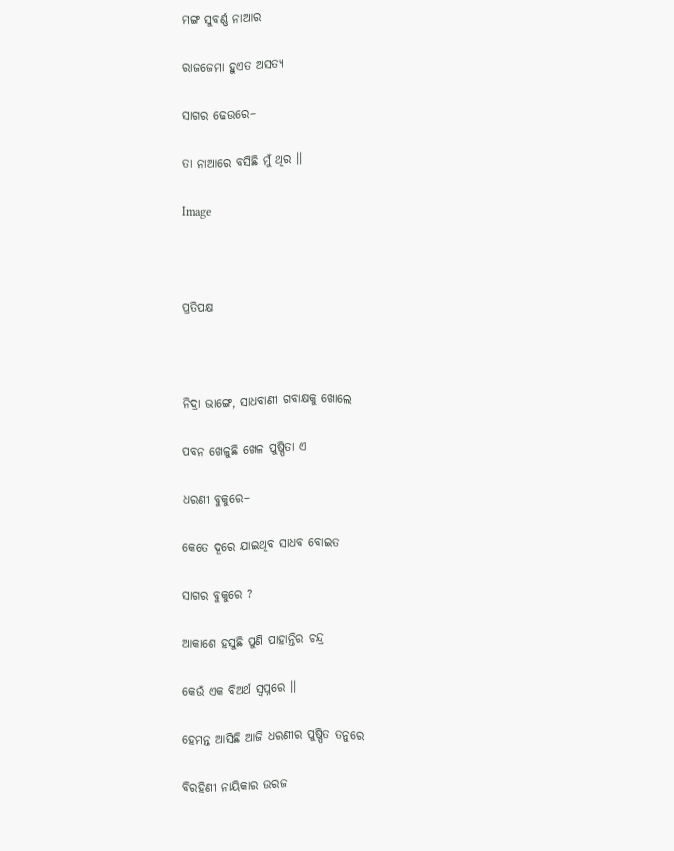ମଙ୍ଗ ସୁବର୍ଣ୍ଣ ନାଆର

ରାଜଜେମା ହୁଏତ ଅସତ୍ୟ

ସାଗର ଢେଉରେ–

ତା ନାଆରେ ବସିଛି ମୁଁ ଥିର ।।

Image



ପ୍ରତିପକ୍ଷ



ନିଦ୍ରା ଭାଙ୍ଗେ, ସାଧବାଣୀ ଗବାକ୍ଷକୁ ଖୋଲେ

ପବନ ଖେଳୁଛି ଖେଳ ପୁଷ୍ପିତା ଏ

ଧରଣୀ ବୁକୁରେ–

କେତେ ଦୂରେ ଯାଇଥିବ ସାଧବ ବୋଇତ

ସାଗର ବୁକୁରେ ?

ଆକାଶେ ହସୁଛି ପୁଣି ପାହାନ୍ତିର ଚନ୍ଦ୍ର

କେଉଁ ଏକ ବିଅର୍ଥ ସ୍ୱପ୍ନରେ ।।

ହେମନ୍ତ ଆସିଛି ଆଜି ଧରଣୀର ପୁଷ୍ପିତ ତନୁରେ

ବିରହିଣୀ ନାୟିକାର ଉରଜ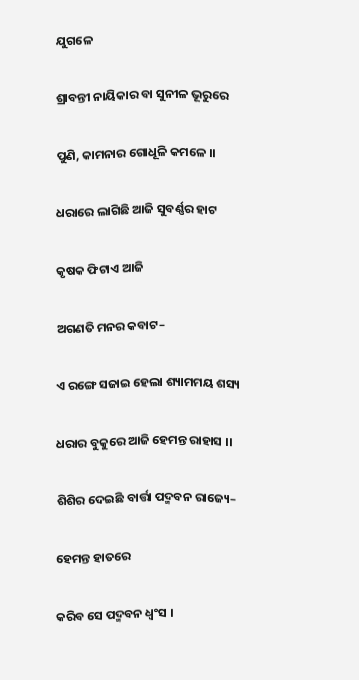ଯୁଗଳେ

ଶ୍ରାବନ୍ତୀ ନାୟିକାର ବା ସୁନୀଳ ଭୂରୁରେ

ପୁଣି, କାମନାର ଗୋଧୂଳି କମଳେ ।।

ଧରାରେ ଲାଗିଛି ଆଜି ସୁବର୍ଣ୍ଣର ହାଟ

କୃଷକ ଫିଟାଏ ଆଜି

ଅଗଣତି ମନର କବାଟ–

ଏ ରଙ୍ଗେ ସଜାଇ ହେଲା ଶ୍ୟାମମୟ ଶସ୍ୟ

ଧରାର ବୁକୁରେ ଆଜି ହେମନ୍ତ ରାହାସ ।।

ଶିଶିର ଦେଇଛି ବାର୍ତ୍ତା ପଦ୍ମବନ ରାଜ୍ୟେ–

ହେମନ୍ତ ହାତରେ

କରିବ ସେ ପଦ୍ମବନ ଧ୍ୱଂସ ।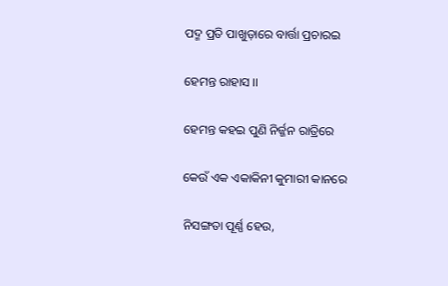ପଦ୍ମ ପ୍ରତି ପାଖୁଡ଼ାରେ ବାର୍ତ୍ତା ପ୍ରଚାରଇ

ହେମନ୍ତ ରାହାସ ।।

ହେମନ୍ତ କହଇ ପୁଣି ନିର୍ଜ୍ଜନ ରାତ୍ରିରେ

କେଉଁ ଏକ ଏକାକିନୀ କୁମାରୀ କାନରେ

ନିସଙ୍ଗତା ପୂର୍ଣ୍ଣ ହେଉ,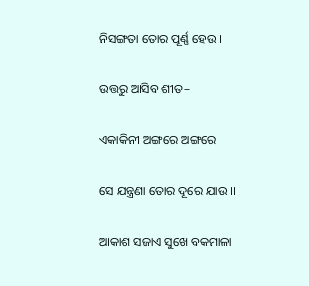ନିସଙ୍ଗତା ତୋର ପୂର୍ଣ୍ଣ ହେଉ ।

ଉତ୍ତରୁ ଆସିବ ଶୀତ–

ଏକାକିନୀ ଅଙ୍ଗରେ ଅଙ୍ଗରେ

ସେ ଯନ୍ତ୍ରଣା ତୋର ଦୂରେ ଯାଉ ।।

ଆକାଶ ସଜାଏ ସୁଖେ ବକମାଳା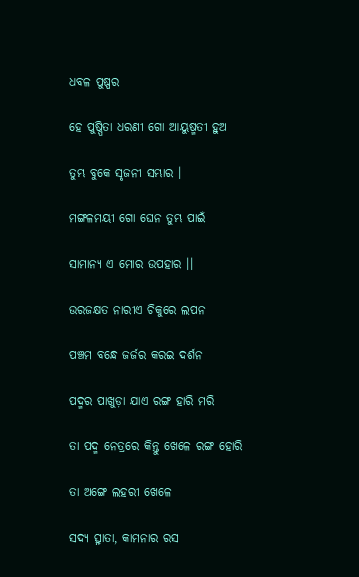ଧବଳ ପୁଷ୍ପର

ହେ ପୁଷ୍ପିତା ଧରଣୀ ଗୋ ଆୟୁଷ୍ମତୀ ହୁଅ

ତୁମ୍ଭ ବୁକେ ସୃଜନୀ ସମ୍ଭାର ।

ମଙ୍ଗଳମୟୀ ଗୋ ଘେନ ତୁମ୍ଭ ପାଇଁ

ସାମାନ୍ୟ ଏ ମୋର ଉପହାର ।।

ଉରଜକ୍ଷତ ନାରୀଏ ଚିକୁରେ ଲପନ

ପଞ୍ଚମ ବନ୍ଧେ ଜର୍ଜର କରଇ ଦର୍ଶନ

ପଦ୍ମର ପାଖୁଡ଼ା ଯାଏ ରଙ୍ଗ ହାରି ମରି

ତା ପଦ୍ମ ନେତ୍ରରେ କିନ୍ତୁ ଖେଳେ ରଙ୍ଗ ହୋରି

ତା ଅଙ୍ଗେ ଲହରୀ ଖେଳେ

ସଦ୍ୟ ତ୍ସ୍ନାତା, କାମନାର ରସ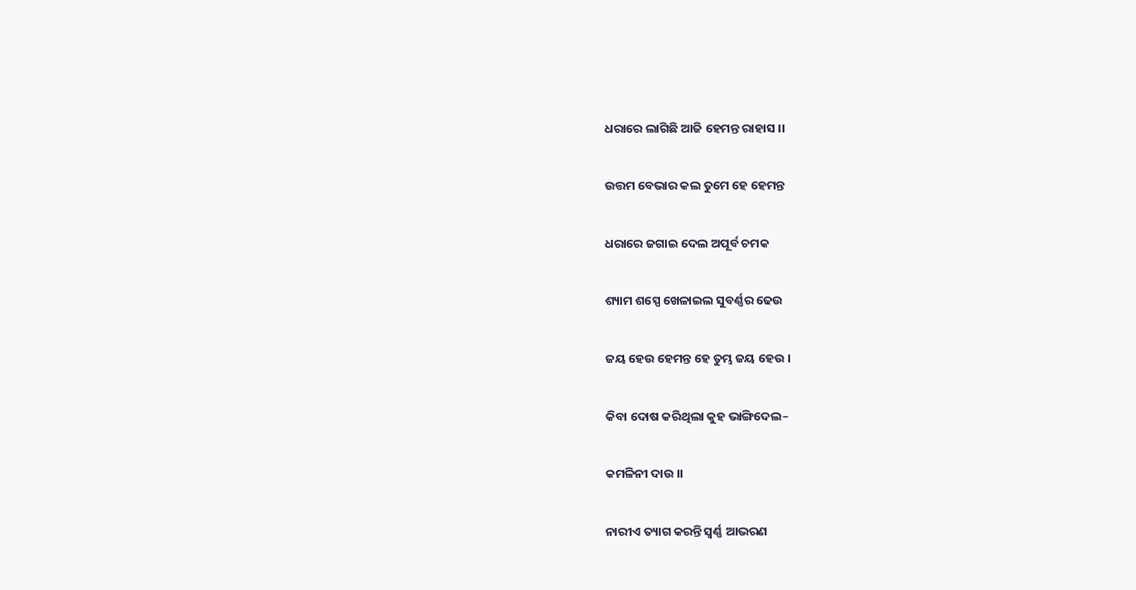ଧରାରେ ଲାଗିଛି ଆଜି ହେମନ୍ତ ରାହାସ ।।

ଉତ୍ତମ ବେଭାର କଲ ତୁମେ ହେ ହେମନ୍ତ

ଧରାରେ ଜଗାଇ ଦେଲ ଅପୂର୍ବ ଚମକ

ଶ୍ୟାମ ଶସ୍ପେ ଖେଳାଇଲ ସୁବର୍ଣ୍ଣର ଢେଉ

ଜୟ ହେଉ ହେମନ୍ତ ହେ ତୁମ୍ଭ ଜୟ ହେଉ ।

କିବା ଦୋଷ କରିଥିଲା କୁହ ଭାଙ୍ଗିଦେଲ–

କମଳିନୀ ଦାଉ ।।

ନାରୀଏ ତ୍ୟାଗ କରନ୍ତି ସ୍ୱର୍ଣ୍ଣ ଆଭରଣ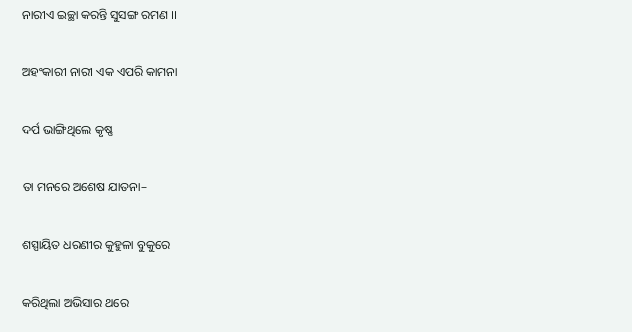ନାରୀଏ ଇଚ୍ଛା କରନ୍ତି ସୁସଙ୍ଗ ରମଣ ।।

ଅହଂକାରୀ ନାରୀ ଏକ ଏପରି କାମନା

ଦର୍ପ ଭାଙ୍ଗିଥିଲେ କୃଷ୍ଣ

ତା ମନରେ ଅଶେଷ ଯାତନା–

ଶସ୍ପାୟିତ ଧରଣୀର କୁହୁଳା ବୁକୁରେ

କରିଥିଲା ଅଭିସାର ଥରେ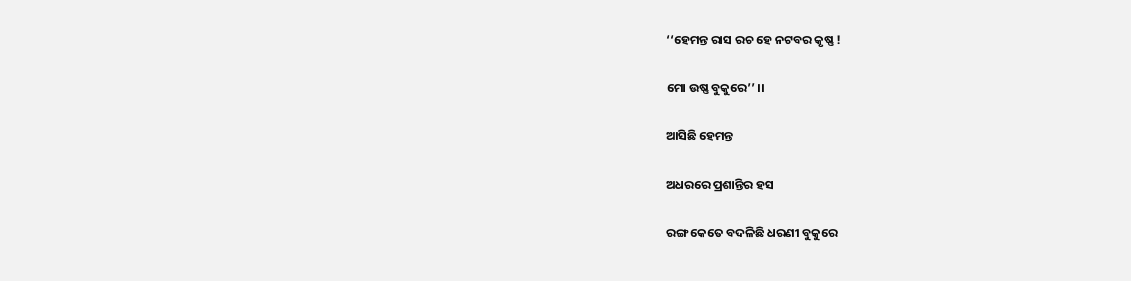‘‘ହେମନ୍ତ ରାସ ରଚ ହେ ନଟବର କୃଷ୍ଣ !

ମୋ ଉଷ୍ଣ ବୁକୁରେ’’ ।।

ଆସିଛି ହେମନ୍ତ

ଅଧରରେ ପ୍ରଶାନ୍ତିର ହସ

ରଙ୍ଗ କେତେ ବଦଳିଛି ଧରଣୀ ବୁକୁରେ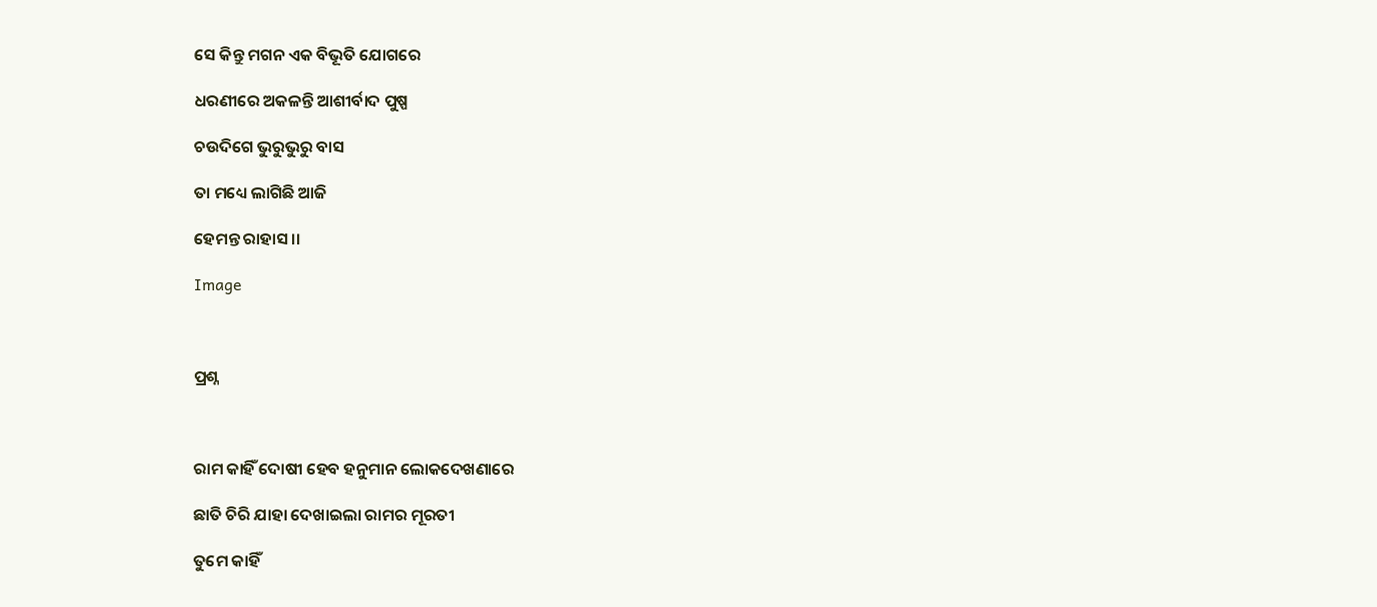ସେ କିନ୍ତୁ ମଗନ ଏକ ବିଭୂତି ଯୋଗରେ

ଧରଣୀରେ ଅକଳନ୍ତି ଆଶୀର୍ବାଦ ପୁଷ୍ପ

ଚଉଦିଗେ ଭୁରୁଭୁରୁ ବାସ

ତା ମଧ୍ୟେ ଲାଗିଛି ଆଜି

ହେମନ୍ତ ରାହାସ ।।

Image



ପ୍ରଶ୍ନ



ରାମ କାହିଁ ଦୋଷୀ ହେବ ହନୁମାନ ଲୋକଦେଖଣାରେ

ଛାତି ଚିରି ଯାହା ଦେଖାଇଲା ରାମର ମୂରତୀ

ତୁମେ କାହିଁ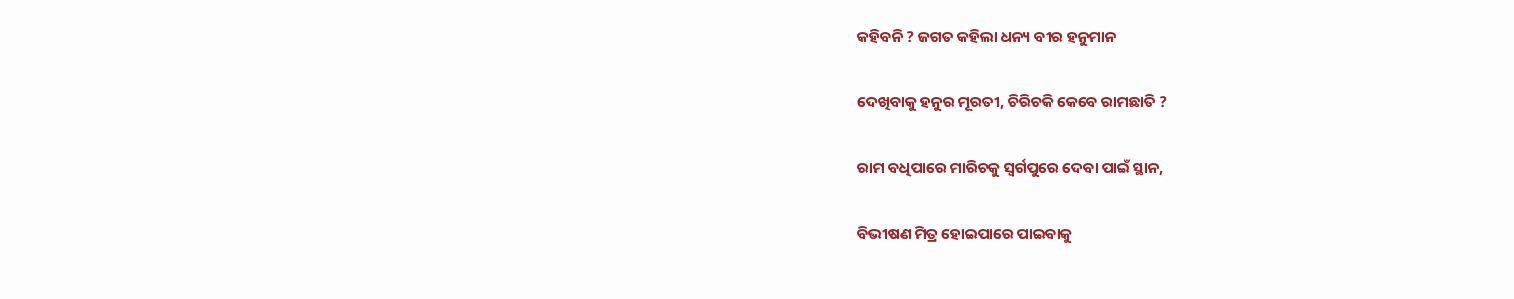କହିବନି ? ଜଗତ କହିଲା ଧନ୍ୟ ବୀର ହନୁମାନ

ଦେଖିବାକୁ ହନୁର ମୂରତୀ, ଚିରିଚକି କେବେ ରାମଛାତି ?

ରାମ ବଧିପାରେ ମାରିଚକୁ ସ୍ୱର୍ଗପୁରେ ଦେବା ପାଇଁ ସ୍ଥାନ,

ବିଭୀଷଣ ମିତ୍ର ହୋଇପାରେ ପାଇବାକୁ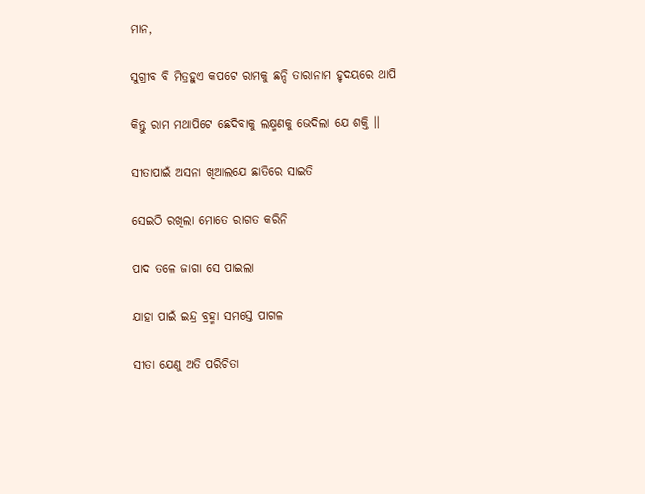ମାନ,

ସୁଗ୍ରୀବ ବି ମିତ୍ରହୁଏ କପଟେ ରାମକୁ ଛନ୍ଦି ତାରାନାମ ହୃଦୟରେ ଥାପି

କିନ୍ତୁ ରାମ ମଥାପିଟେ ଛେଦିବାକୁ ଲକ୍ଷ୍ମଣକୁ ଭେଦିଲା ଯେ ଶକ୍ତି ।।

ସୀତାପାଇଁ ଅସନା ଖିଆଲଯେ ଛାତିରେ ସାଇତି

ସେଇଠି ରଖିଲା ମୋତେ ରାଗତ କରିନି

ପାଦ ତଳେ ଜାଗା ସେ ପାଇଲା

ଯାହା ପାଇଁ ଇନ୍ଦ୍ର ବ୍ରହ୍ମା ସମସ୍ତେ ପାଗଳ

ସୀତା ଯେଣୁ ଅତି ପରିଚିତା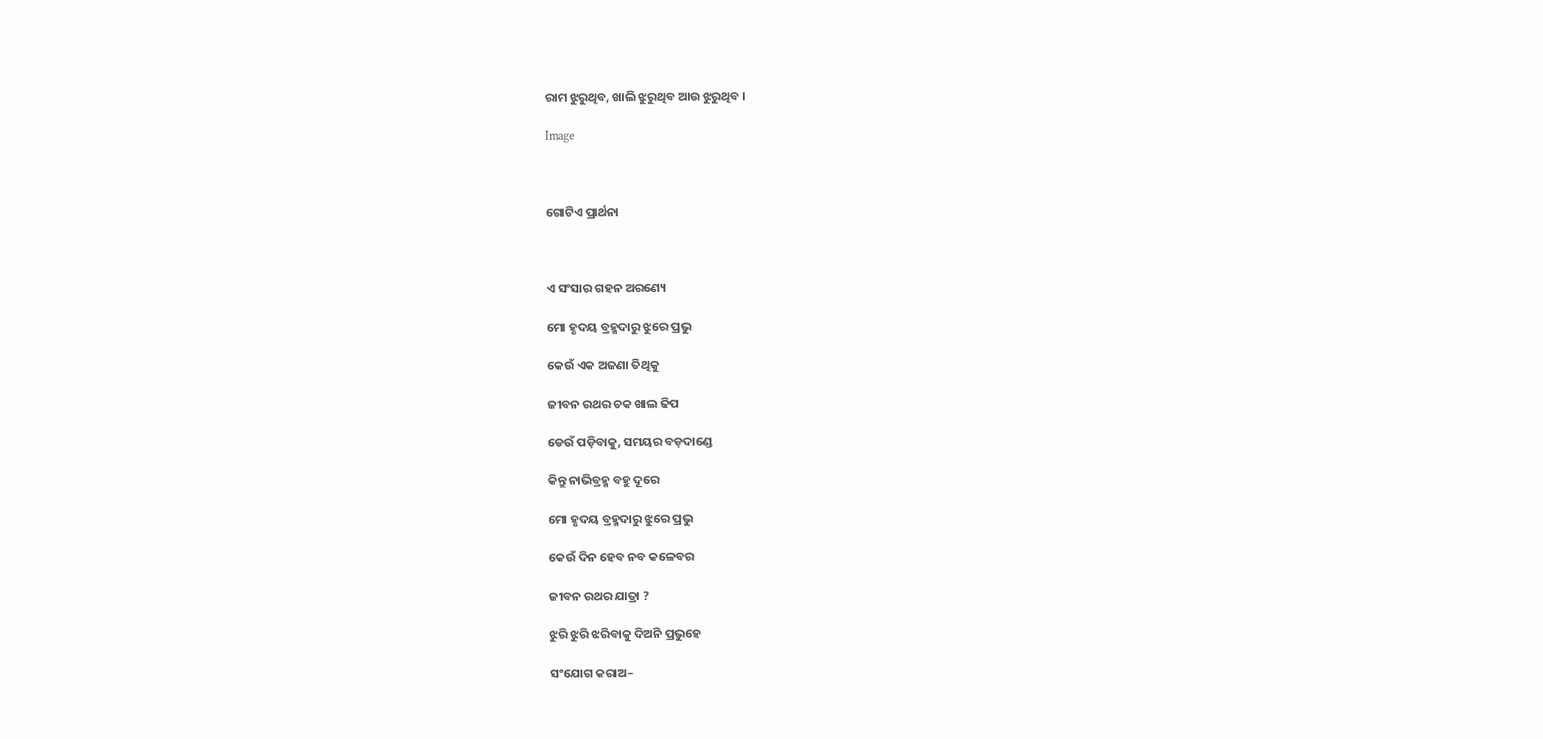ରାମ ଝୁରୁଥିବ, ଖାଲି ଝୁରୁଥିବ ଆଉ ଝୁରୁଥିବ ।

Image



ଗୋଟିଏ ପ୍ରାର୍ଥନା



ଏ ସଂସାର ଗହନ ଅରଣ୍ୟେ

ମୋ ହୃଦୟ ବ୍ରହ୍ମଦାରୁ ଝୁରେ ପ୍ରଭୁ

କେଉଁ ଏକ ଅଜଣା ତିଥିକୁ

ଜୀବନ ରଥର ଚକ ଖାଲ ଢିପ

ଡେଉଁ ପଡ଼ିବାକୁ, ସମୟର ବଡ଼ଦାଣ୍ଡେ

କିନ୍ତୁ ନାଭିବ୍ରହ୍ମ ବହୁ ଦୂରେ

ମୋ ହୃଦୟ ବ୍ରହ୍ମଦାରୁ ଝୁରେ ପ୍ରଭୁ

କେଉଁ ଦିନ ହେବ ନବ କଳେବର

ଜୀବନ ରଥର ଯାତ୍ରା ?

ଝୁରି ଝୁରି ଝରିବାକୁ ଦିଅନି ପ୍ରଭୁହେ

ସଂଯୋଗ କରାଅ–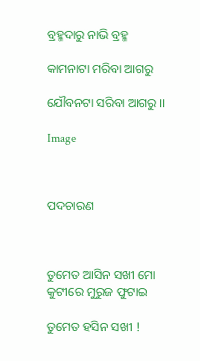ବ୍ରହ୍ମଦାରୁ ନାଭି ବ୍ରହ୍ମ

କାମନାଟା ମରିବା ଆଗରୁ

ଯୌବନଟା ସରିବା ଆଗରୁ ।।

Image



ପଦଚାରଣ



ତୁମେତ ଆସିନ ସଖୀ ମୋ କୁଟୀରେ ମୁରୁଜ ଫୁଟାଇ

ତୁମେତ ହସିନ ସଖୀ !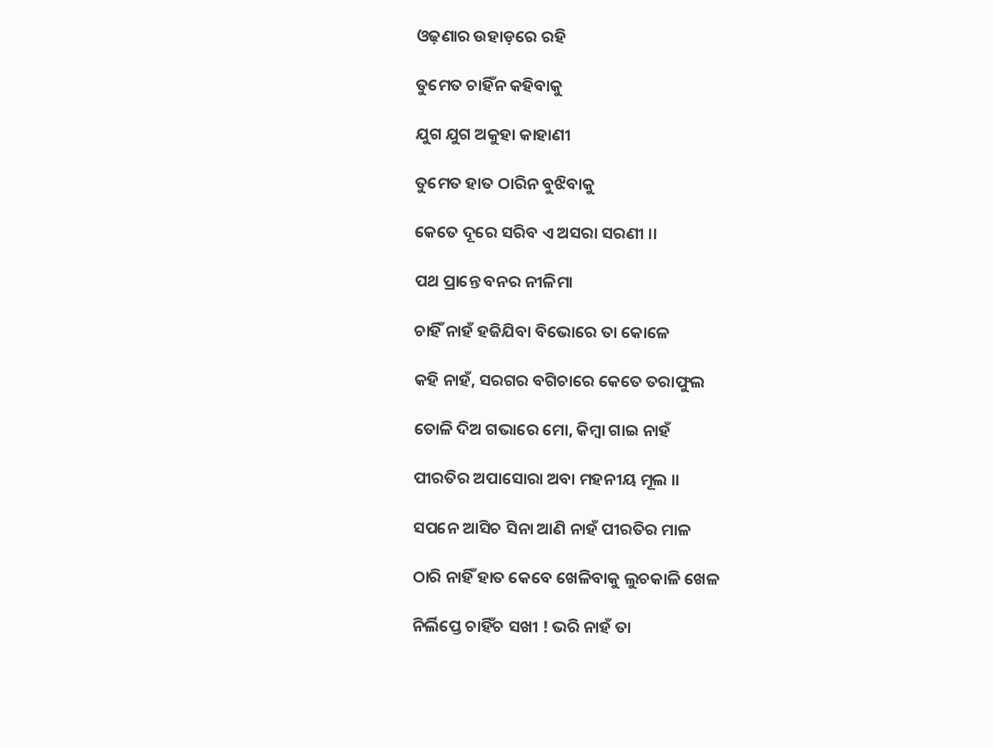ଓଢ଼ଣାର ଉହାଡ଼ରେ ରହି

ତୁମେତ ଚାହିଁନ କହିବାକୁ

ଯୁଗ ଯୁଗ ଅକୁହା କାହାଣୀ

ତୁମେତ ହାତ ଠାରିନ ବୁଝିବାକୁ

କେତେ ଦୂରେ ସରିବ ଏ ଅସରା ସରଣୀ ।।

ପଥ ପ୍ରାନ୍ତେ ବନର ନୀଳିମା

ଚାହିଁ ନାହଁ ହଜିଯିବା ବିଭୋରେ ତା କୋଳେ

କହି ନାହଁ, ସରଗର ବଗିଚାରେ କେତେ ତରାଫୁଲ

ତୋଳି ଦିଅ ଗଭାରେ ମୋ, କିମ୍ବା ଗାଇ ନାହଁ

ପୀରତିର ଅପାସୋରା ଅବା ମହନୀୟ ମୂଲ ।।

ସପନେ ଆସିଚ ସିନା ଆଣି ନାହଁ ପୀରତିର ମାଳ

ଠାରି ନାହିଁ ହାତ କେବେ ଖେଳିବାକୁ ଲୁଚକାଳି ଖେଳ

ନିର୍ଲିପ୍ତେ ଚାହିଁଚ ସଖୀ ! ଭରି ନାହଁ ତା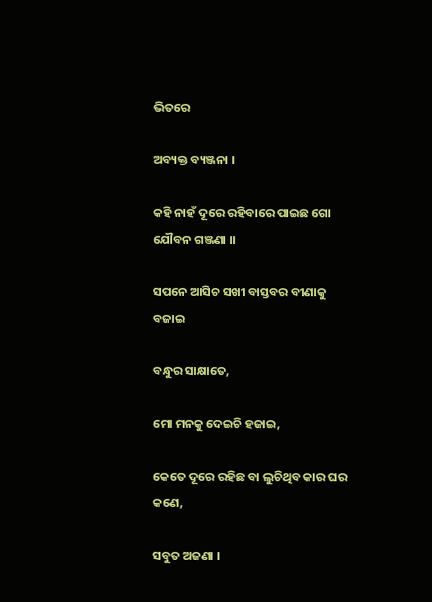ଭିତରେ

ଅବ୍ୟକ୍ତ ବ୍ୟଞ୍ଜନା ।

କହି ନାହଁ ଦୂରେ ରହିବାରେ ପାଇଛ ଗୋ ଯୌବନ ଗଞ୍ଜଣା ।।

ସପନେ ଆସିଚ ସଖୀ ବାସ୍ତବର ବୀଣାକୁ ବଜାଇ

ବନ୍ଧୁର ସାକ୍ଷାତେ,

ମୋ ମନକୁ ଦେଇଚି ହଜାଇ,

କେତେ ଦୂରେ ରହିଛ ବା ଲୁଚିଥିବ କାର ଘର କଣେ,

ସବୁତ ଅଜଣା ।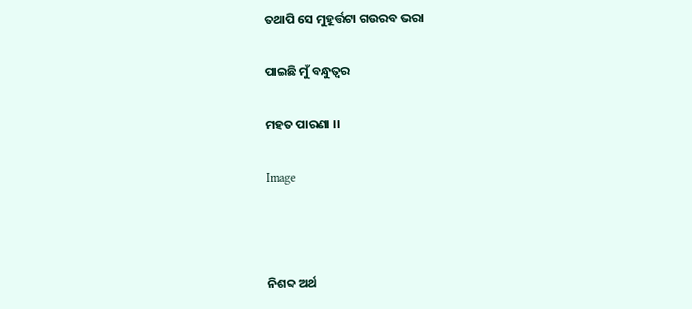ତଥାପି ସେ ମୁହୂର୍ତ୍ତଟା ଗଉରବ ଭରା

ପାଇଛି ମୁଁ ବନ୍ଧୁତ୍ୱର

ମହତ ପାରଣା ।।

Image



ନିଶବ୍ଦ ଅର୍ଥ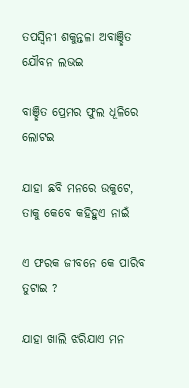ତପସ୍ୱିନୀ ଶକୁନ୍ତଳା ଅବାଞ୍ଛିତ ଯୌବନ ଲଭଇ

ବାଞ୍ଛିତ ପ୍ରେମର ଫୁଲ ଧୂଳିରେ ଲୋଟଇ

ଯାହା ଛବି ମନରେ ଉକୁଟେ, ତାକୁ କେବେ କହିହୁଏ ନାଇଁ

ଏ ଫରକ ଜୀବନେ କେ ପାରିବ ତୁଟାଇ ?

ଯାହା ଖାଲି ଝରିଯାଏ ମନ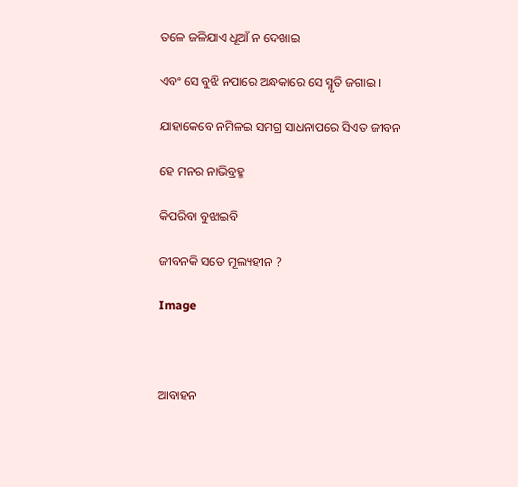ତଳେ ଜଳିଯାଏ ଧୂଆଁ ନ ଦେଖାଇ

ଏବଂ ସେ ବୁଝି ନପାରେ ଅନ୍ଧକାରେ ସେ ସ୍ମୃତି ଜଗାଇ ।

ଯାହାକେବେ ନମିଳଇ ସମଗ୍ର ସାଧନାପରେ ସିଏତ ଜୀବନ

ହେ ମନର ନାଭିବ୍ରହ୍ମ

କିପରିବା ବୁଝାଇବି

ଜୀବନକି ସତେ ମୂଲ୍ୟହୀନ ?

Image



ଆବାହନ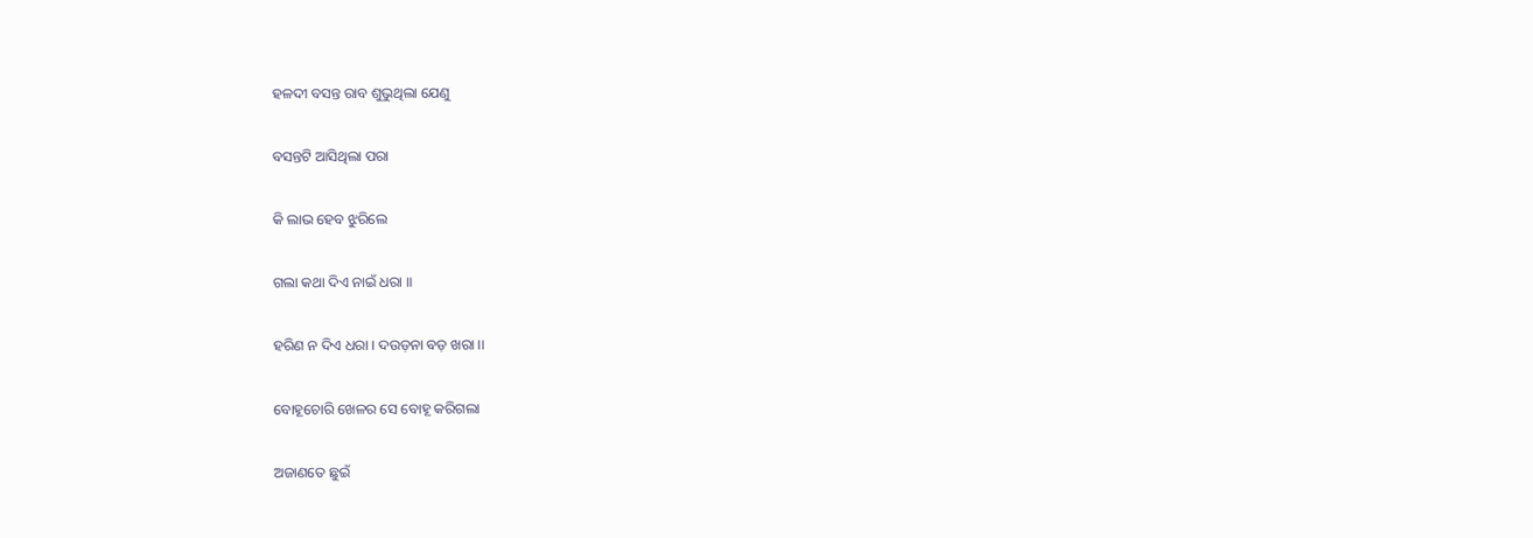ହଳଦୀ ବସନ୍ତ ରାବ ଶୁଭୁଥିଲା ଯେଣୁ

ବସନ୍ତଟି ଆସିଥିଲା ପରା

କି ଲାଭ ହେବ ଝୁରିଲେ

ଗଲା କଥା ଦିଏ ନାଇଁ ଧରା ।।

ହରିଣ ନ ଦିଏ ଧରା । ଦଉଡ଼ନା ବଡ଼ ଖରା ।।

ବୋହୂଚୋରି ଖେଳର ସେ ବୋହୂ କରିଗଲା

ଅଜାଣତେ ଛୁଇଁ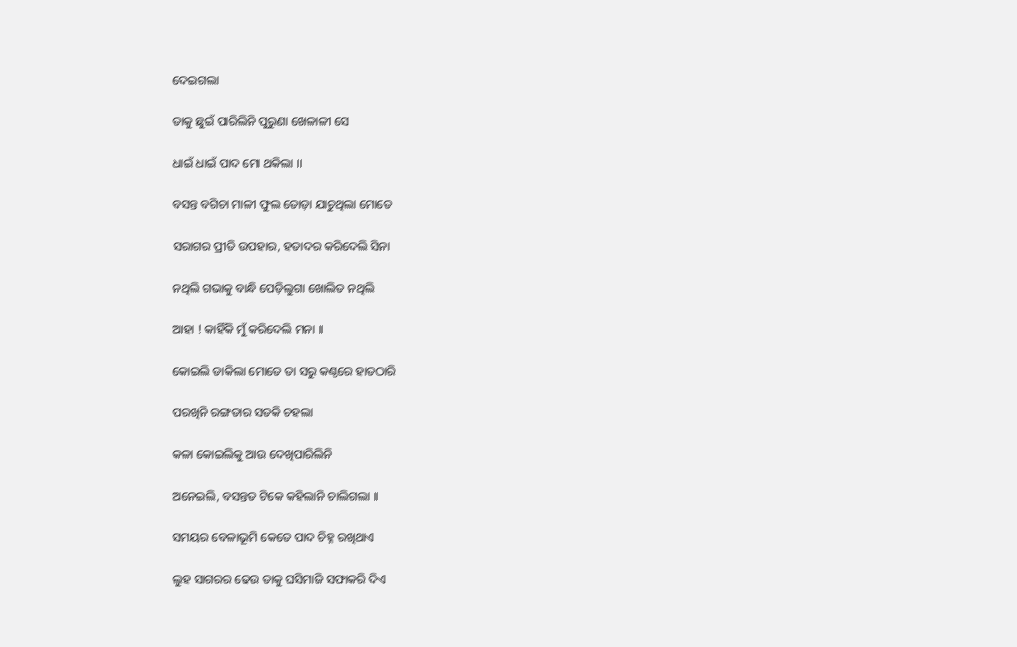ଦେଇଗଲା

ତାକୁ ଛୁଇଁ ପାରିଲିନି ପୁରୁଣା ଖେଳାଳୀ ସେ

ଧାଇଁ ଧାଇଁ ପାଦ ମୋ ଥକିଲା ।।

ବସନ୍ତ ବଗିଚା ମାଳୀ ଫୁଲ ତୋଡ଼ା ଯାଚୁଥିଲା ମୋତେ

ସରାଗର ପ୍ରୀତି ଉପହାର, ହତାଦର କରିଦେଲି ସିନା

ନଥିଲି ଗଭାକୁ ବାନ୍ଧି ପେଡ଼ିଲୁଗା ଖୋଲିତ ନଥିଲି

ଆହା ! କାହିଁକି ମୁଁ କରିଦେଲି ମନା ।।

କୋଇଲି ଡାକିଲା ମୋତେ ତା ସରୁ କଣ୍ଠରେ ହାତଠାରି

ପରଖିନି ରଙ୍ଗତାର ସତକି ଚହଲା

କଳା କୋଇଲିକୁ ଆଉ ଦେଖିପାରିଲିନି

ଅନେଇଲି, ବସନ୍ତତ ଟିକେ କହିଲାନି ଚାଲିଗଲା ।।

ସମୟର ବେଳାଭୂମି କେତେ ପାଦ ଚିହ୍ନ ରଖିଥାଏ

ଲୁହ ସାଗରର ଢେଉ ତାକୁ ଘସିମାଜି ସଫାକରି ଦିଏ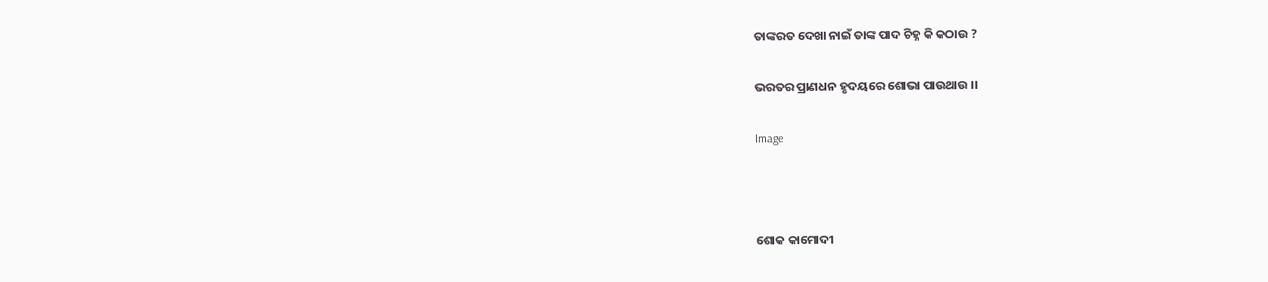ତାଙ୍କରତ ଦେଖା ନାଇଁ ତାଙ୍କ ପାଦ ଚିହ୍ନ କି କଠାଉ ?

ଭରତର ପ୍ରାଣଧନ ହୃଦୟରେ ଶୋଭା ପାଉଥାଉ ।।

Image



ଶୋକ କାମୋଦୀ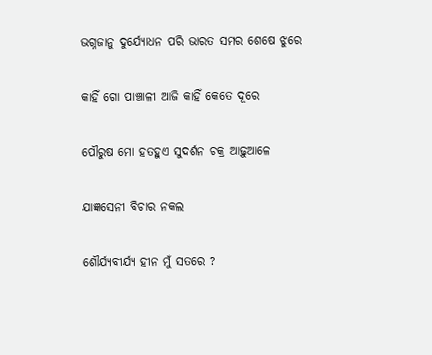ଭଗ୍ନଜାନୁ ଦୁର୍ଯ୍ୟୋଧନ ପରି ଭାରତ ସମର ଶେଷେ ଝୁରେ

କାହିଁ ଗୋ ପାଞ୍ଚାଳୀ ଆଜି କାହିଁ କେତେ ଦୂରେ

ପୌରୁଷ ମୋ ହତହୁଏ ସୁଦର୍ଶନ ଚକ୍ର ଆଢ଼ୁଆଳେ

ଯାଜ୍ଞସେନୀ ବିଚାର ନକଲ

ଶୌର୍ଯ୍ୟବୀର୍ଯ୍ୟ ହୀନ ମୁଁ ସତରେ ?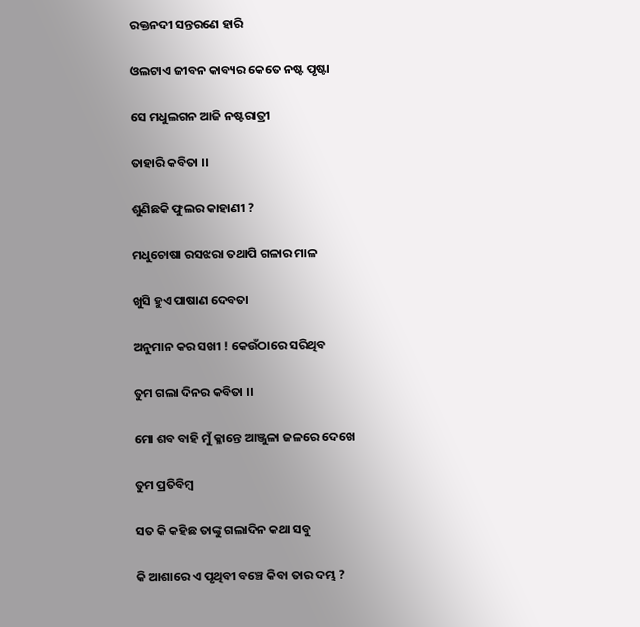ରକ୍ତନଦୀ ସନ୍ତରଣେ ହାରି

ଓଲଟାଏ ଜୀବନ କାବ୍ୟର କେତେ ନଷ୍ଟ ପୃଷ୍ଟା

ସେ ମଧୁଲଗନ ଆଜି ନଷ୍ଟରାତ୍ରୀ

ତାହାରି କବିତା ।।

ଶୁଣିଛକି ଫୁଲର କାହାଣୀ ?

ମଧୁଚୋଷା ରସଝରା ତଥାପି ଗଳାର ମାଳ

ଖୁସି ହୁଏ ପାଷାଣ ଦେବତା

ଅନୁମାନ କର ସଖୀ ! କେଉଁଠାରେ ସରିଥିବ

ତୁମ ଗଲା ଦିନର କବିତା ।।

ମୋ ଶବ ବାହି ମୁଁ କ୍ଳାନ୍ତେ ଆଞ୍ଜୁଳା ଜଳରେ ଦେଖେ

ତୁମ ପ୍ରତିବିମ୍ବ

ସତ କି କହିଛ ତାଙ୍କୁ ଗଲାଦିନ କଥା ସବୁ

କି ଆଶାରେ ଏ ପୃଥିବୀ ବଞ୍ଚେ କିବା ତାର ଦମ୍ଭ ?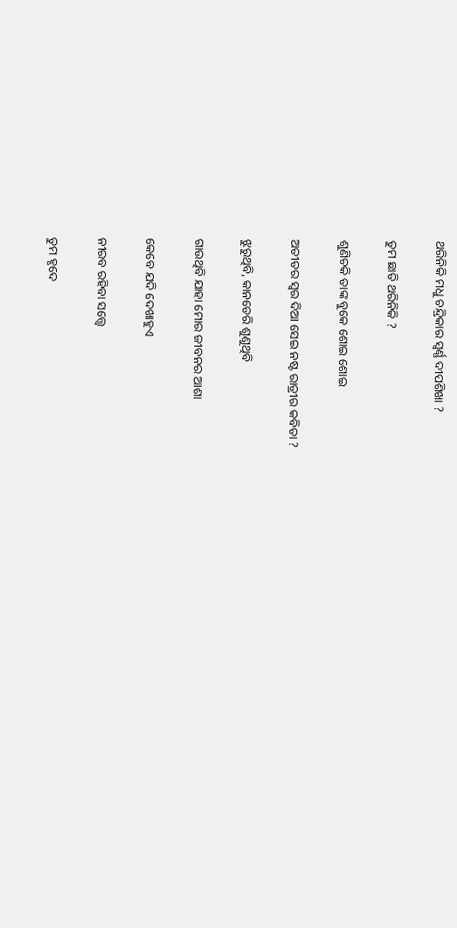ଥରିନିକି ମଧୁ ଚନ୍ଦ୍ରିକାର ସ୍ୱର୍ଣ୍ଣ ଦୀପଶିଖା ?

ତୁମ ଛାତି ଥରିନିକି ?

ଶୁଣିଚକି ତାଙ୍କ ବୁକେ ଶୋଇ ଶୋଇ

ଅତୀତର ସ୍ୱର ଦିଆ ସେଇ ନଷ୍ଟ ରାତ୍ରୀର କବିତା ?

ଝୁରୁଥିବି, କାନଡେରି ଶୁଣୁଥିବି

ଗାଉଥିବି ଯାହା ମୋର ଜୀବନର ଆଶା

କେବେ ଯଦି ଦେଖାହୁଏ

ନୀରବ ରହିବା ସତ୍ତ୍ୱେ

ତୁମ ହୃଦେ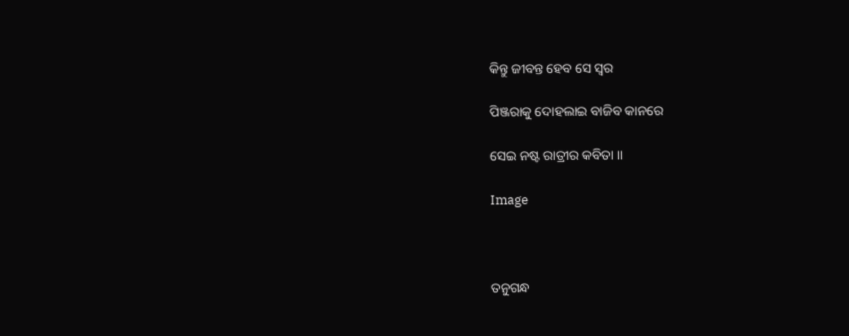କିନ୍ତୁ ଜୀବନ୍ତ ହେବ ସେ ସ୍ୱର

ପିଞ୍ଜରାକୁ ଦୋହଲାଇ ବାଜିବ କାନରେ

ସେଇ ନଷ୍ଟ ରାତ୍ରୀର କବିତା ।।

Image



ତନୁଗନ୍ଧ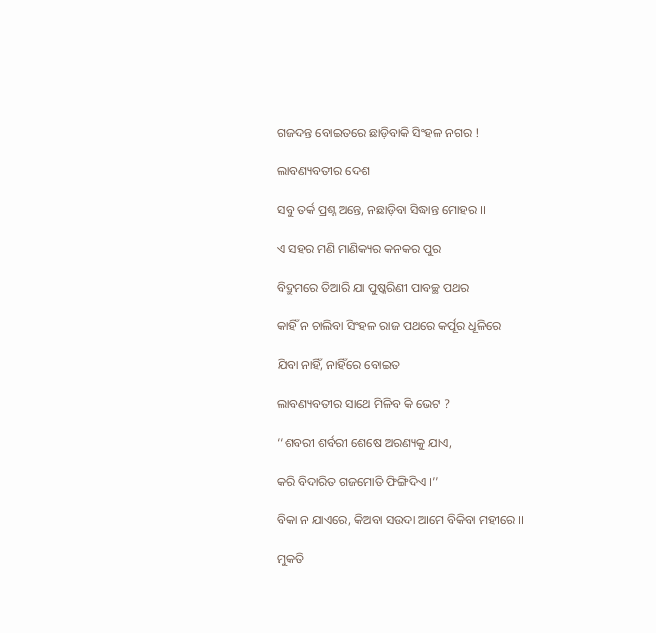ଗଜଦନ୍ତ ବୋଇତରେ ଛାଡ଼ିବାକି ସିଂହଳ ନଗର !

ଲାବଣ୍ୟବତୀର ଦେଶ

ସବୁ ତର୍କ ପ୍ରଶ୍ନ ଅନ୍ତେ, ନଛାଡ଼ିବା ସିଦ୍ଧାନ୍ତ ମୋହର ।।

ଏ ସହର ମଣି ମାଣିକ୍ୟର କନକର ପୁର

ବିଦ୍ରୁମରେ ତିଆରି ଯା ପୁଷ୍କରିଣୀ ପାବଚ୍ଛ ପଥର

କାହିଁ ନ ଚାଲିବା ସିଂହଳ ରାଜ ପଥରେ କର୍ପୂର ଧୂଳିରେ

ଯିବା ନାହିଁ, ନାହିଁରେ ବୋଇତ

ଲାବଣ୍ୟବତୀର ସାଥେ ମିଳିବ କି ଭେଟ ?

‘‘ଶବରୀ ଶର୍ବରୀ ଶେଷେ ଅରଣ୍ୟକୁ ଯାଏ,

କରି ବିଦାରିତ ଗଜମୋତି ଫିଙ୍ଗିଦିଏ ।’’

ବିକା ନ ଯାଏରେ, କିଅବା ସଉଦା ଆମେ ବିକିବା ମହୀରେ ।।

ମୁକତି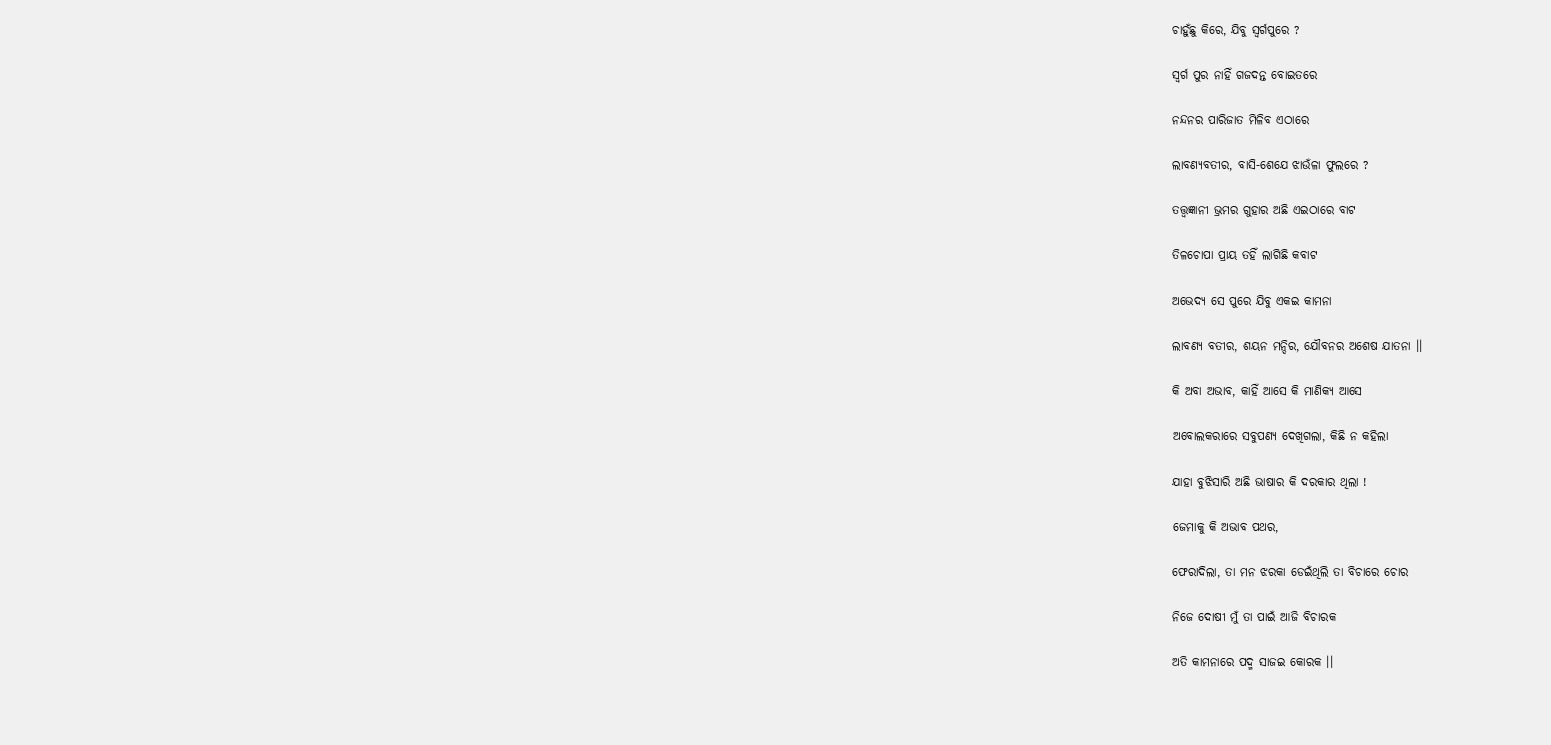ଚାହୁଁଛୁ କିରେ, ଯିବୁ ସ୍ୱର୍ଗପୁରେ ?

ସ୍ୱର୍ଗ ପୁର ନାହିଁ ଗଜଦନ୍ତ ବୋଇତରେ

ନନ୍ଦନର ପାରିଜାତ ମିଳିବ ଏଠାରେ

ଲାବଣ୍ୟବତୀର, ବାସି-ଶେଯେ ଝାଉଁଳା ଫୁଲରେ ?

ତତ୍ତ୍ୱଜ୍ଞାନୀ ଭ୍ରମର ଗୁହାର ଅଛି ଏଇଠାରେ ବାଟ

ତିଳଚୋପା ପ୍ରାୟ ତହିଁ ଲାଗିଛି କବାଟ

ଅଭେଦ୍ୟ ସେ ପୁରେ ଯିବୁ ଏକଇ କାମନା

ଲାବଣ୍ୟ ବତୀର, ଶୟନ ମନ୍ଦିର, ଯୌବନର ଅଶେଷ ଯାତନା ।।

କି ଅବା ଅଭାବ, କାହିଁ ଆସେ କି ମାଣିକ୍ୟ ଆସେ

ଅବୋଲକରାରେ ସବୁପଣ୍ୟ ଦେଖିଗଲା, କିଛି ନ କହିଲା

ଯାହା ବୁଝିସାରି ଅଛି ଭାଷାର କି ଦରକାର ଥିଲା !

ଜେମାକୁ କି ଅଭାବ ପଥର,

ଫେରାଦିଲା, ତା ମନ ଝରକା ଡେଇଁଥିଲି ତା ବିଚାରେ ଚୋର

ନିଜେ ଦୋଷୀ ମୁଁ ତା ପାଇଁ ଆଜି ବିଚାରକ

ଅତି କାମନାରେ ପଦ୍ମ ସାଜଇ କୋରକ ।।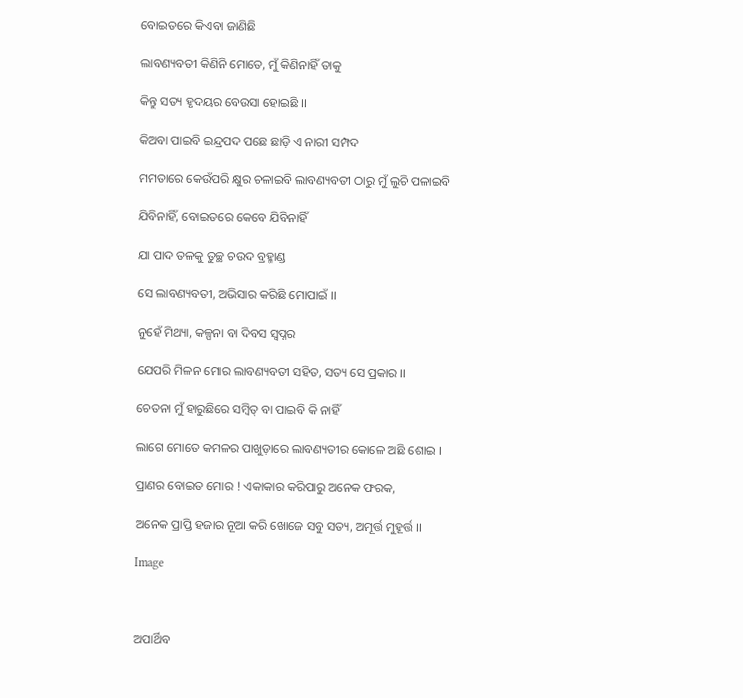ବୋଇତରେ କିଏବା ଜାଣିଛି

ଲାବଣ୍ୟବତୀ କିଣିନି ମୋତେ, ମୁଁ କିଣିନାହିଁ ତାକୁ

କିନ୍ତୁ ସତ୍ୟ ହୃଦୟର ବେଉସା ହୋଇଛି ।।

କିଅବା ପାଇବି ଇନ୍ଦ୍ରପଦ ପଛେ ଛାଡ଼ି ଏ ନାରୀ ସମ୍ପଦ

ମମତାରେ କେଉଁପରି କ୍ଷୁର ଚଳାଇବି ଲାବଣ୍ୟବତୀ ଠାରୁ ମୁଁ ଲୁଚି ପଳାଇବି

ଯିବିନାହିଁ, ବୋଇତରେ କେବେ ଯିବିନାହିଁ

ଯା ପାଦ ତଳକୁ ତୁଚ୍ଛ ଚଉଦ ବ୍ରହ୍ମାଣ୍ଡ

ସେ ଲାବଣ୍ୟବତୀ, ଅଭିସାର କରିଛି ମୋପାଇଁ ।।

ନୁହେଁ ମିଥ୍ୟା, କଳ୍ପନା ବା ଦିବସ ସ୍ୱପ୍ନର

ଯେପରି ମିଳନ ମୋର ଲାବଣ୍ୟବତୀ ସହିତ, ସତ୍ୟ ସେ ପ୍ରକାର ।।

ଚେତନା ମୁଁ ହାରୁଛିରେ ସମ୍ବିତ୍ ବା ପାଇବି କି ନାହିଁ

ଲାଗେ ମୋତେ କମଳର ପାଖୁଡ଼ାରେ ଲାବଣ୍ୟତୀର କୋଳେ ଅଛି ଶୋଇ ।

ପ୍ରାଣର ବୋଇତ ମୋର ! ଏକାକାର କରିପାରୁ ଅନେକ ଫରକ,

ଅନେକ ପ୍ରାପ୍ତି ହଜାର ନୂଆ କରି ଖୋଜେ ସବୁ ସତ୍ୟ, ଅମୂର୍ତ୍ତ ମୁହୂର୍ତ୍ତ ।।

Image



ଅପାର୍ଥିବ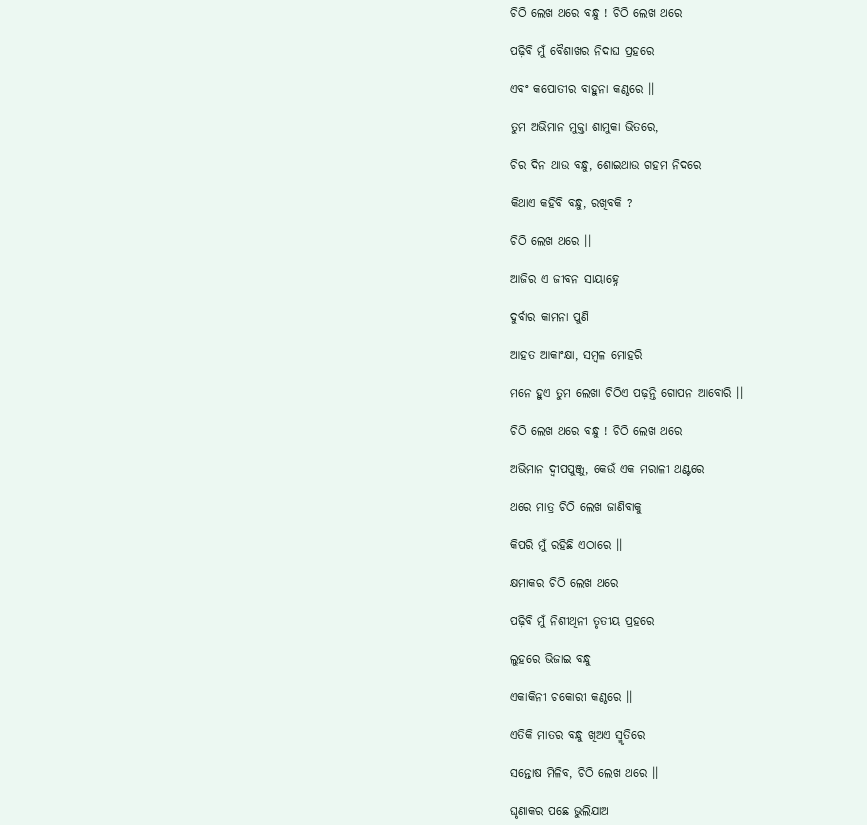ଚିଠି ଲେଖ ଥରେ ବନ୍ଧୁ ! ଚିଠି ଲେଖ ଥରେ

ପଢ଼ିବି ମୁଁ ବୈଶାଖର ନିଦାଘ ପ୍ରହରେ

ଏବଂ କପୋତୀର ବାହୁନା କଣ୍ଠରେ ।।

ତୁମ ଅଭିମାନ ମୁକ୍ତା ଶାମୁକା ଭିତରେ,

ଚିର ଦିନ ଥାଉ ବନ୍ଧୁ, ଶୋଇଥାଉ ଗହମ ନିଦରେ

କିଥାଏ କହିବି ବନ୍ଧୁ, ରଖିବକି ?

ଚିଠି ଲେଖ ଥରେ ।।

ଆଜିର ଏ ଜୀବନ ସାୟାହ୍ନେ

ଦୁର୍ବାର କାମନା ପୁଣି

ଆହତ ଆକାଂକ୍ଷା, ସମ୍ବଳ ମୋହରି

ମନେ ହୁଏ ତୁମ ଲେଖା ଚିଠିଏ ପଢ଼ନ୍ତି ଗୋପନ ଆବୋରି ।।

ଚିଠି ଲେଖ ଥରେ ବନ୍ଧୁ ! ଚିଠି ଲେଖ ଥରେ

ଅଭିମାନ ଦ୍ୱୀପପୁଞ୍ଜୁ, କେଉଁ ଏକ ମରାଳୀ ଥଣ୍ଟରେ

ଥରେ ମାତ୍ର ଚିଠି ଲେଖ ଜାଣିବାକୁ

କିପରି ମୁଁ ରହିଛି ଏଠାରେ ।।

କ୍ଷମାକର ଚିଠି ଲେଖ ଥରେ

ପଢ଼ିବି ମୁଁ ନିଶୀଥିନୀ ତୃତୀୟ ପ୍ରହରେ

ଲୁହରେ ଭିଜାଇ ବନ୍ଧୁ

ଏକାକିନୀ ଚକୋରୀ କଣ୍ଠରେ ।।

ଏତିକି ମାତର ବନ୍ଧୁ ଖିଅଏ ସ୍ମୃତିରେ

ସନ୍ତୋଷ ମିଳିବ, ଚିଠି ଲେଖ ଥରେ ।।

ଘୃଣାକର ପଛେ ଭୁଲିଯାଅ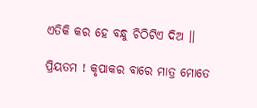ଏତିକି କର ହେ ବନ୍ଧୁ ଚିଠିଟିଏ ଦିଅ ।।

ପ୍ରିୟତମ ! କୃପାକର ବାରେ ମାତ୍ର ମୋତେ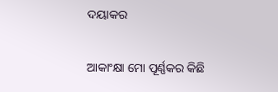ଦୟାକର

ଆକାଂକ୍ଷା ମୋ ପୂର୍ଣ୍ଣକର କିଛି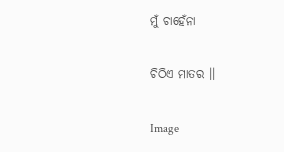ମୁଁ ଚାହେଁନା

ଚିଠିଏ ମାତର ।।

Image